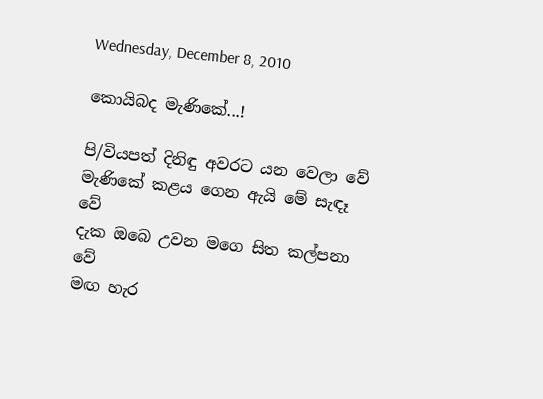Wednesday, December 8, 2010

කොයිබද මැණිකේ...!

පි/වියපත් දිනිඳු අවරට යන වෙලා වේ
මැණිකේ කළය ගෙන ඇයි මේ සැඳෑ වේ
දැක ඔබෙ උවන මගෙ සිත කල්පනා වේ
මඟ හැර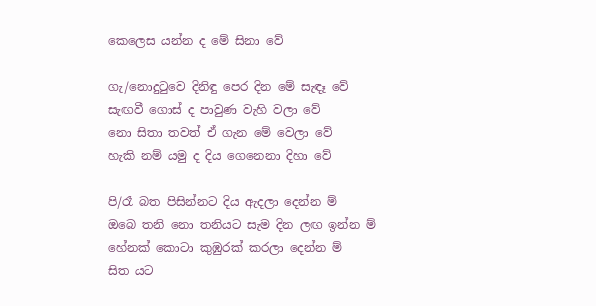කෙලෙස යන්න ද මේ සිනා වේ

ගැ/නොදුටුවෙ දිනිඳු පෙර දින මේ සැඳෑ වේ
සැඟවී ගොස් ද පාවුණ වැහි වලා වේ
නො සිතා තවත් ඒ ගැන මේ වෙලා වේ
හැකි නම් යමු ද දිය ගෙනෙනා දිහා වේ

පි/රෑ බත පිසින්නට දිය ඇදලා දෙන්න ම්
ඔබෙ තනි නො තනියට සැම දින ලඟ ඉන්න ම්
හේනක් කොටා කුඹුරක් කරලා දෙන්න ම්
සිත යට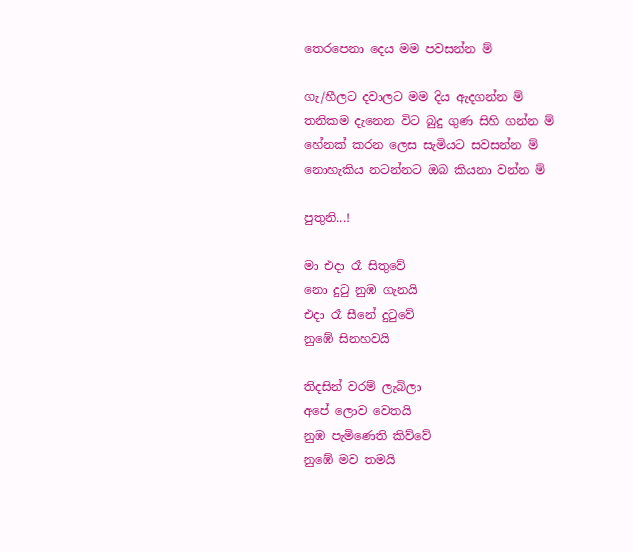තෙරපෙනා දෙය මම පවසන්න ම්

ගැ/හීලට දවාලට මම දිය ඇදගන්න ම්
තනිකම දැනෙන විට බුදු ගුණ සිහි ගන්න ම්
හේනක් කරන ලෙස සැමියට සවසන්න ම්
නොහැකිය නටන්නට ඔබ කියනා වන්න ම්

පුතුනි...!

මා එදා රෑ සිතුවේ
නො දුටු නුඹ ගැනයි
එදා රෑ සීනේ දුටුවේ
නුඹේ සිනහවයි

තිදසින් වරම් ලැබිලා
අපේ ලොව වෙතයි
නුඹ පැමිණෙති කිව්වේ
නුඹේ මව තමයි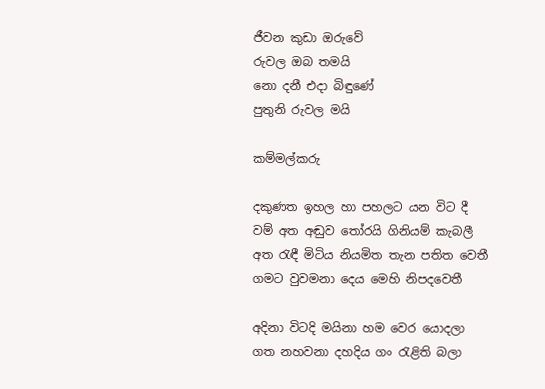ජීවන කුඩා ඔරුවේ
රුවල ඔබ තමයි
නො දනී එදා බිඳුණේ
පුතුනි රුවල මයි

කම්මල්කරු

දකුණත ඉහල හා පහලට යන විට දී
වම් අත අඬුව තෝරයි ගිනියම් කැබලී
අත රැඳී මිටිය නියමිත තැන පතිත වෙතී
ගමට වුවමනා දෙය මෙහි නිපදවෙතී

අදිනා විටදි මයිනා හම වෙර යොදලා
ගත නහවනා දහදිය ගං රැළිති බලා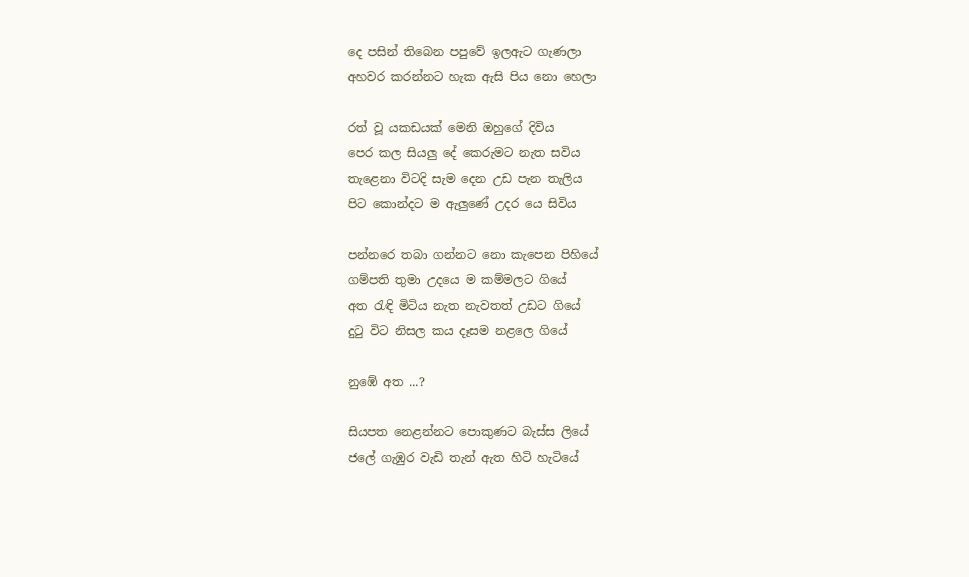දෙ පසින් තිබෙන පපුවේ ඉලඇට ගැණලා
අහවර කරන්නට හැක ඇසි පිය නො හෙලා

රත් වූ යකඩයක් මෙනි ඔහුගේ දිවිය
පෙර කල සියලු දේ කෙරුමට නැත සවිය
තැළෙනා විටදි සැම දෙන උඩ පැන තැලිය
පිට කොන්දට ම ඇලුණේ උදර යෙ සිවිය

පන්නරෙ තබා ගන්නට නො කැපෙන පිහියේ
ගම්පති තුමා උදයෙ ම කම්මලට ගියේ
අත රැඳි මිටිය නැත නැවතත් උඩට ගියේ
දුටු විට නිසල කය දෑසම නළලෙ ගියේ

නුඹේ අත ...?

සියපත නෙළන්නට පොකුණට බැස්ස ලියේ
ජලේ ගැඹුර වැඩි තැන් ඇත හිටි හැටියේ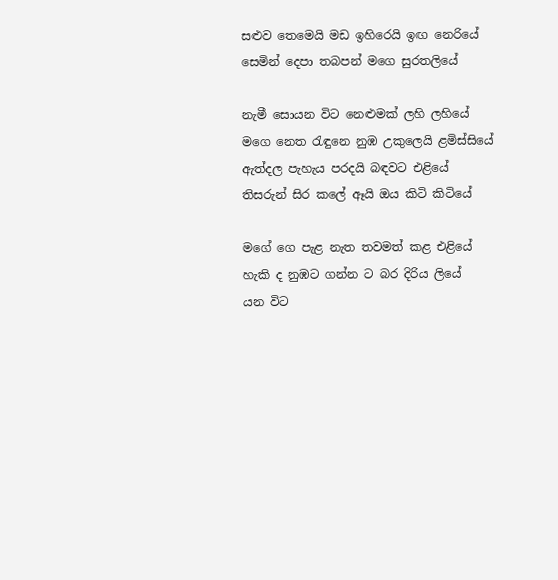සළුව තෙමෙයි මඩ ඉහිරෙයි ඉඟ නෙරියේ
සෙමින් දෙපා තබපන් මගෙ සුරතලියේ

නැමී සොයන විට නෙළුමක් ලහි ලහියේ
මගෙ නෙත රැඳුනෙ නුඹ උකුලෙයි ළමිස්සියේ
ඇත්දල පැහැය පරදයි බඳවට එළියේ
තිසරුන් සිර කලේ ඈයි ඔය කිටි කිටියේ

මගේ ගෙ පැළ නැත තවමත් කළ එළියේ
හැකි ද නුඹට ගන්න ට බර දිරිය ලියේ
යන විට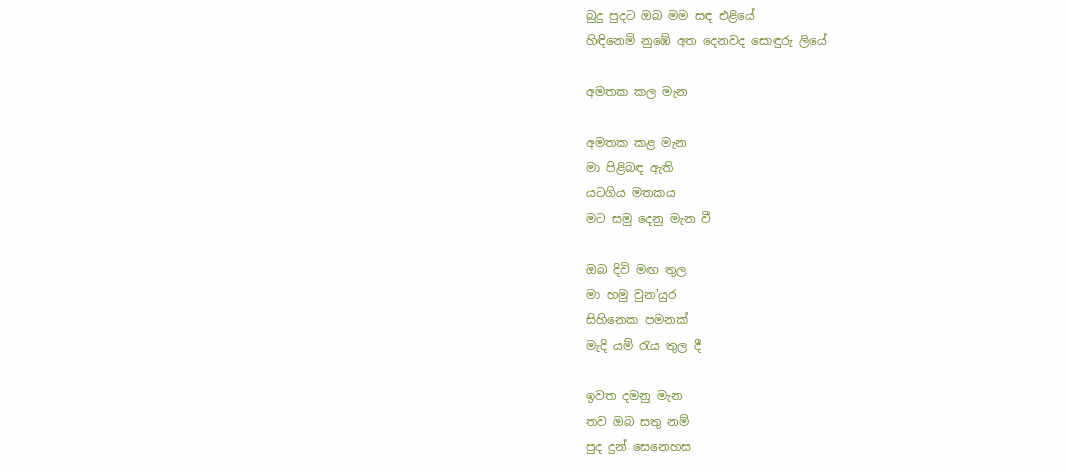බුදු පුදට ඔබ මම සඳ එළියේ
හිඳිනෙමි නුඹේ අත දෙනවද සොඳුරු ලියේ

අමතක කල මැන

අමතක කළ මැන
මා පිළිබඳ ඇති
යටගිය මතකය
මට සමු දෙනු මැන වී

ඔබ දිවි මඟ තුල
මා හමු වුන'යුර
සිහිනෙක පමනක්
මැදි යම් රැය තුල දී

ඉවත දමනු මැන
තව ඔබ සතු නම්
පුද දුන් සෙනෙහස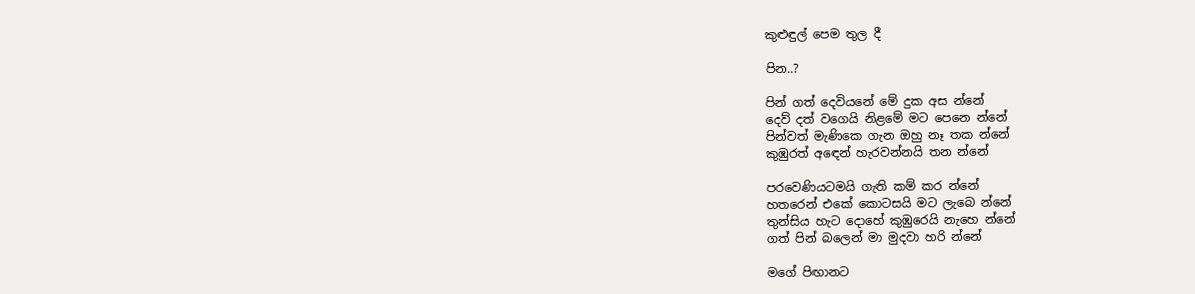කුළුඳුල් පෙම තුල දී

පින..?

පින් ගත් දෙවියනේ මේ දුක අස න්නේ
දෙව් දත් වගෙයි නිළමේ මට පෙනෙ න්නේ
පින්වත් මැණිකෙ ගැන ඔහු නෑ තක න්නේ
කුඹුරත් අඳෙන් හැරවන්නයි තන න්නේ

පරවෙණියටමයි ගැති කම් කර න්නේ
හතරෙන් එකේ කොටසයි මට ලැබෙ න්නේ
තුන්සිය හැට දොහේ කුඹුරෙයි නැහෙ න්නේ
ගත් පින් බලෙන් මා මුදවා හරි න්නේ

මගේ පිඟානට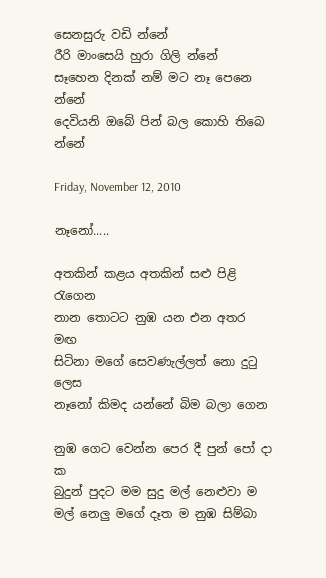සෙනසුරු වඩි න්නේ
රීරි මාංසෙයි හුරා ගිලි න්නේ
සෑහෙන දිනක් නම් මට නෑ පෙනෙ න්නේ
දෙවියනි ඔබේ පින් බල කොහි තිබෙ න්නේ

Friday, November 12, 2010

නෑනෝ.....

අතකින් කළය අතකින් සළු පිළි රැගෙන
නාන තොටට නුඹ යන එන අතර මඟ
සිටිනා මගේ සෙවණැල්ලත් නො දුටු ලෙස
නෑනෝ කිමද යන්නේ බිම බලා ගෙන

නුඹ ගෙට වෙන්න පෙර දී පුන් පෝ දා ක
බුදුන් පුදට මම සුදු මල් නෙළුවා ම
මල් නෙලු මගේ දෑත ම නුඹ සිම්බා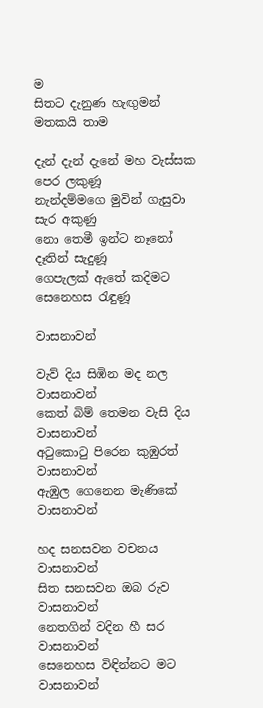ම
සිතට දැනුණ හැඟුමන් මතකයි තාම

දැන් දැන් දැනේ මහ වැස්සක පෙර ලකුණූ
නැන්දම්මගෙ මුවින් ගැසුවා සැර අකුණු
නො තෙමී ඉන්ට නෑනෝ දෑතින් සැදුණූ
ගෙපැලක් ඇතේ කදිමට සෙනෙහස රැඳුණූ

වාසනාවන්

වැව් දිය සිඹින මද නල වාසනාවන්
කෙත් බිම් තෙමන වැසි දිය වාසනාවන්
අටුකොටු පිරෙන කුඹුරත් වාසනාවන්
ඇඹුල ගෙනෙන මැණිකේ වාසනාවන්

හද සනසවන වචනය වාසනාවන්
සිත සනසවන ඔබ රුව වාසනාවන්
නෙතගින් වදින හී සර වාසනාවන්
සෙනෙහස විඳින්නට මට වාසනාවන්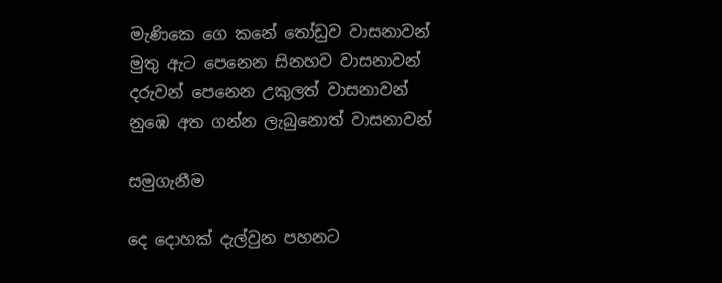මැණිකෙ ගෙ කනේ තෝඩුව වාසනාවන්
මුතු ඇට පෙනෙන සිනහව වාසනාවන්
දරුවන් පෙනෙන උකුලත් වාසනාවන්
නුඹෙ අත ගන්න ලැබුනොත් වාසනාවන්

සමුගැනීම

දෙ දොහක් දැල්වුන පහනට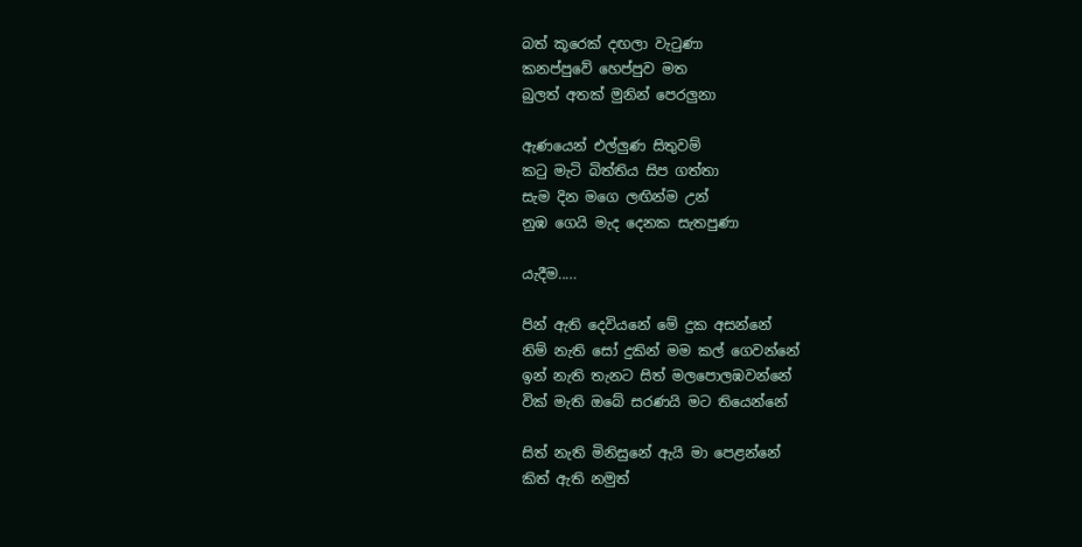බත් කූරෙක් දඟලා වැටුණා
කනප්පුවේ හෙප්පුව මත
බුලත් අතක් මුනින් පෙරලුනා

ඇණයෙන් එල්ලුණ සිතුවම්
කටු මැටි බිත්තිය සිප ගත්තා
සැම දින මගෙ ලඟින්ම උන්
නුඹ ගෙයි මැද දෙනක සැතපුණා

යැදීම.....

පින් ඇති දෙවියනේ මේ දුක අසන්නේ
නිම් නැති සෝ දුකින් මම කල් ගෙවන්නේ
ඉන් නැති තැනට සිත් මලපොලඹවන්නේ
වික් මැති ඔබේ සරණයි මට තියෙන්නේ

සිත් නැති මිනිසුනේ ඇයි මා පෙළන්නේ
කිත් ඇති නමුත්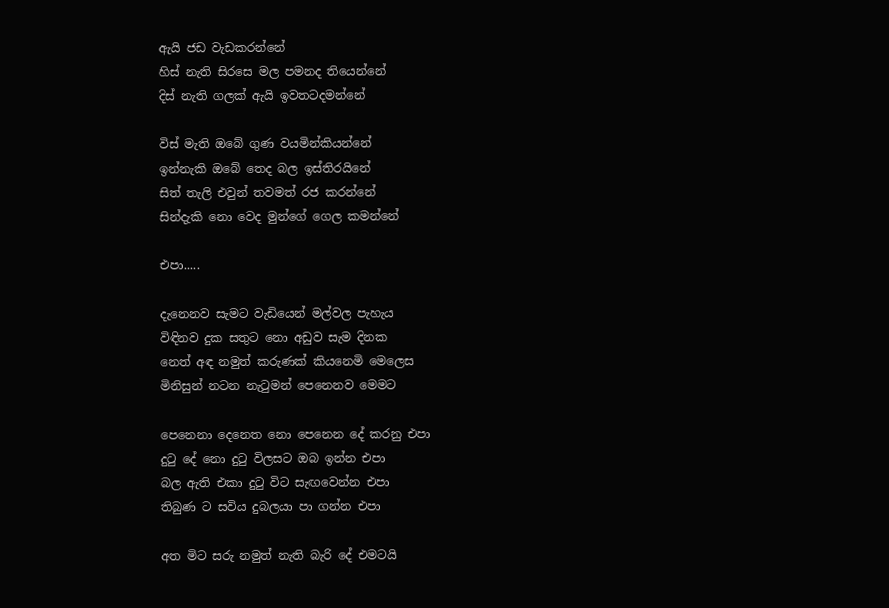ඇයි ජඩ වැඩකරන්නේ
හිස් නැති සිරසෙ මල පමනද තියෙන්නේ
දිස් නැති ගලක් ඇයි ඉවතටදමන්නේ

විස් මැති ඔබේ ගුණ වයමින්කියන්නේ
ඉන්නැකි ඔබේ තෙද බල ඉස්තිරයිනේ
සිත් තැලි එවුන් තවමත් රජ කරන්නේ
සින්දැකි නො වෙද මුන්ගේ ගෙල කමන්නේ

එපා.....

දැනෙනව සැමට වැඩියෙන් මල්වල පැහැය
විඳිනව දුක සතුට නො අඩුව සැම දිනක
නෙත් අඳ නමුත් කරුණක් කියනෙමි මෙලෙස
මිනිසුන් නටන නැටුමන් පෙනෙනව මෙමට

පෙනෙනා දෙනෙත නො පෙනෙන දේ කරනු එපා
දුටු දේ නො දුටු විලසට ඔබ ඉන්න එපා
බල ඇති එකා දුටු විට සැඟවෙන්න එපා
තිබුණ ට සවිය දුබලයා පා ගන්න එපා

අත මිට සරු නමුත් නැති බැරි දේ එමටයි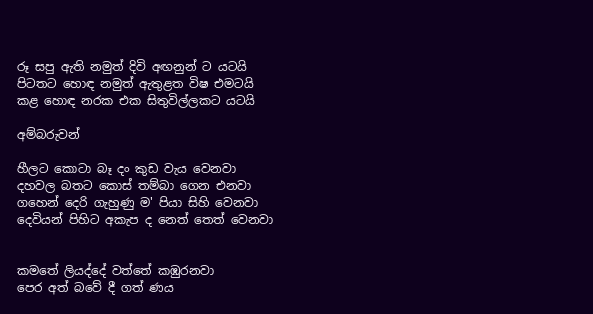රූ සපු ඇති නමුත් දිවි අඟනුන් ට යටයි
පිටතට හොඳ නමුත් ඇතුළත විෂ එමටයි
කළ හොඳ නරක එක සිතුවිල්ලකට යටයි

අම්බරුවන්

හීලට කොටා බෑ දං කුඩ වැය වෙනවා
දහවල බතට කොස් තම්බා ගෙන එනවා
ගහෙන් දෙරි ගැහුණු ම' පියා සිහි වෙනවා
දෙවියන් පිහිට අකැප ද නෙත් තෙත් වෙනවා


කමතේ ලියද්දේ වත්තේ කඹුරනවා
පෙර අත් බවේ දී ගත් ණය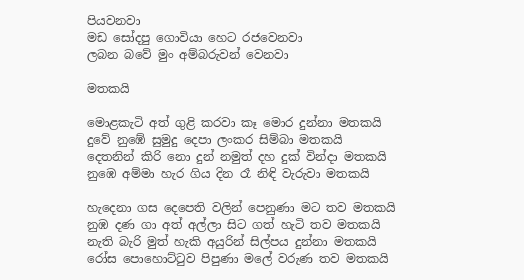පියවනවා
මඩ සෝදපු ගොවියා හෙට රජවෙනවා
ලබන බවේ මුං අම්බරුවන් වෙනවා

මතකයි

මොළකැටි අත් ගුළි කරවා කෑ මොර දුන්නා මතකයි
දුවේ නුඹේ සුමුදු දෙපා ලංකර සිම්බා මතකයි
දෙතනින් කිරි නො දුන් නමුත් දහ දුක් වින්දා මතකයි
නුඹෙ අම්මා හැර ගිය දින රෑ නිඳි වැරුවා මතකයි

හැදෙනා ගස දෙපෙති වලින් පෙනුණා මට තව මතකයි
නුඹ දණ ගා අත් අල්ලා සිට ගත් හැටි තව මතකයි
නැති බැරි මුත් හැකි අයුරින් සිල්පය දුන්නා මතකයි
රෝස පොහොට්ටුව පිපුණා මලේ වරුණ තව මතකයි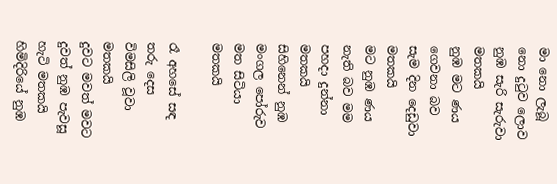මා නො ලැබූ නො දුටුව ලොව නුඹ සැරි සැරුවා මතකයි
නුඹ මට ණය ගෙවනා බව සැම දින දෙඩුවා මතකයි
මට නුඹ ණය නැති බව මම පහදා දුන්නා මතකයි
සිහිනෙන් නුඹ මංගල පෝරුව මත සිටියා මතකයි

රෑ අහසේ සඳ තරු දෙස විමසිලි වූවා මතකයි
දුවට මවත් මවට දුවත් නුඹ පැවසූ හැටි මතකයි
හිමිදිරියේ නුඹ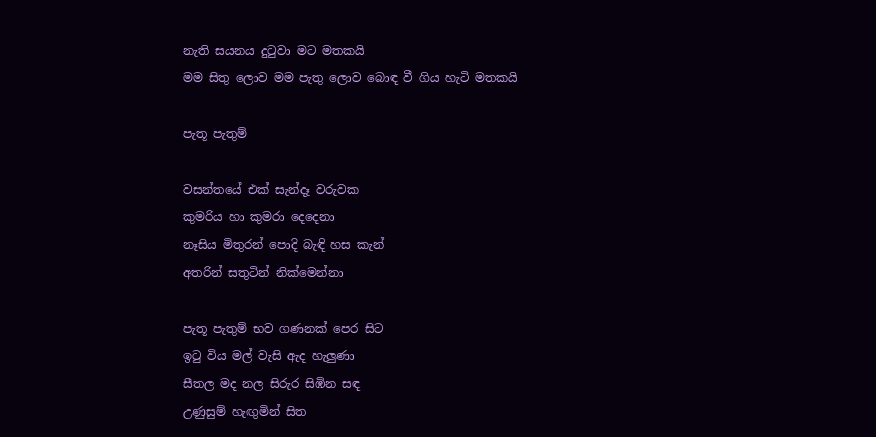නැති සයනය දුටුවා මට මතකයි
මම සිතු ලොව මම පැතු ලොව බොඳ වී ගිය හැටි මතකයි

පැතූ පැතුම්

වසන්තයේ එක් සැන්දෑ වරුවක
කුමරිය හා කුමරා දෙදෙනා
නෑසිය මිතුරන් පොදි බැඳි හස කැන්
අතරින් සතුටින් නික්මෙන්නා

පැතූ පැතුම් භව ගණනක් පෙර සිට
ඉටු විය මල් වැසි ඇද හැලුණා
සීතල මද නල සිරුර සිඹින සඳ
උණුසුම් හැඟුමින් සිත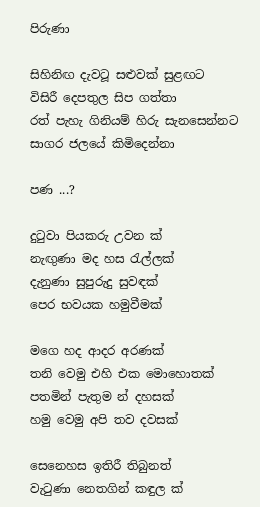පිරුණා

සිහිනිඟ දැවටූ සළුවක් සුළඟට
විසිරී දෙපතුල සිප ගත්තා
රත් පැහැ ගිනියම් හිරු සැනසෙන්නට
සාගර ජලයේ කිමිදෙන්නා

පණ ...?

දුටුවා පියකරු උවන ක්
නැඟුණා මද හස රැල්ලක්
දැනුණා සුපුරුදු සුවඳක්
පෙර භවයක හමුවීමක්

මගෙ හද ආදර අරණක්
තනි වෙමු එහි එක මොහොතක්
පතමින් පැතුම න් දහසක්
හමු වෙමු අපි තව දවසක්

සෙනෙහස ඉතිරී තිබුනත්
වැටුණා නෙතගින් කඳුල ක්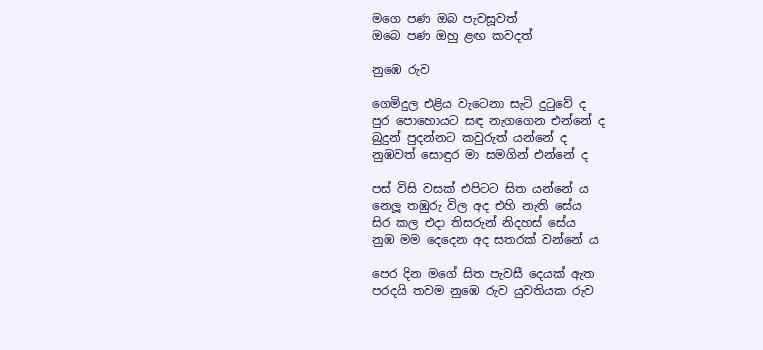මගෙ පණ ඔබ පැවසූවත්
ඔබෙ පණ ඔහු ළඟ කවදත්

නුඹෙ රුව

ගෙමිදුල එළිය වැටෙනා සැටි දුටුවේ ද
පුර පොහොයට සඳ නැගගෙන එන්නේ ද
බුදුන් පුදන්නට කවුරුත් යන්නේ ද
නුඹවත් සොඳුර මා සමගින් එන්නේ ද

පස් විසි වසක් එපිටට සිත යන්නේ ය
නෙලූ තඹුරු විල අද එහි නැති සේය
සිර කල එදා තිසරුන් නිදහස් සේය
නුඹ මම දෙදෙන අද සතරක් වන්නේ ය

පෙර දින මගේ සිත පැවසී දෙයක් ඇත
පරදයි තවම නුඹෙ රුව යුවතියක රුව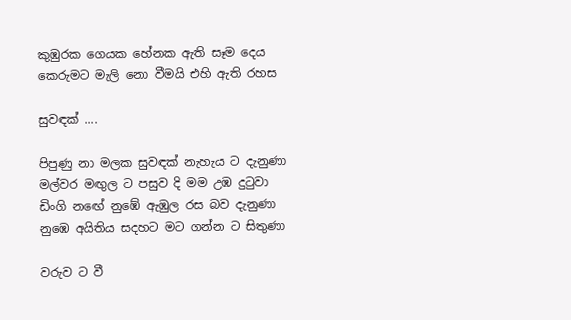කුඹුරක ගෙයක හේනක ඇති සෑම දෙය
කෙරුමට මැලි නො වීමයි එහි ඇති රහස

සුවඳක් ....

පිපුණු නා මලක සුවඳක් නැහැය ට දැනුණා
මල්වර මඟුල ට පසුව දි මම උඹ දුටුවා
ඩිංගි නඟේ නුඹේ ඇඹුල රස බව දැනුණා
නුඹෙ අයිතිය සදහට මට ගන්න ට සිතුණා

වරුව ට වී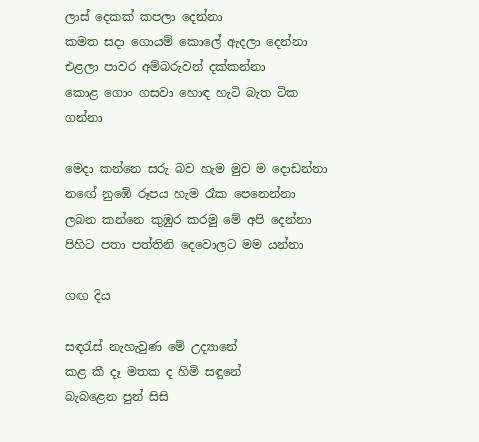ලාස් දෙකක් කපලා දෙන්නා
කමත සදා ගොයම් කොලේ ඇදලා දෙන්නා
එළලා පාවර අම්බරුවන් දක්කන්නා
කොළ ගොං ගසවා හොඳ හැටි බැත ටික ගන්නා

මෙදා කන්නෙ සරු බව හැම මුව ම දොඩන්නා
නඟේ නුඹේ රූපය හැම රෑක පෙනෙන්නා
ලබන කන්නෙ කුඹුර කරමු මේ අපි දෙන්නා
පිහිට පතා පත්තිනි දෙවොලට මම යන්නා

ගඟ දිය

සඳරැස් නැහැවුණ මේ උද්‍යානේ
කළ කී දෑ මතක ද හිමි සඳුනේ
බැබළෙන පුන් සිසි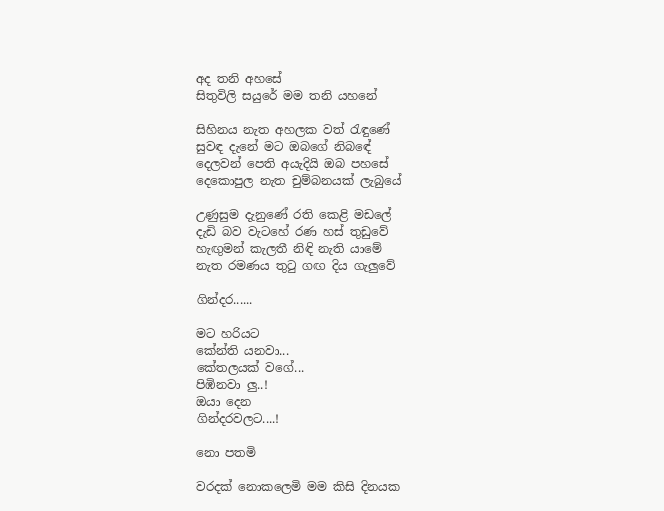අද තනි අහසේ
සිතුවිලි සයුරේ මම තනි යහනේ

සිහිනය නැත අහලක වත් රැඳුණේ
සුවඳ දැනේ මට ඔබගේ නිබඳේ
දෙලවන් පෙති අයැදියි ඔබ පහසේ
දෙකොපුල නැත චුම්බනයක් ලැබුයේ

උණුසුම දැනුණේ රති කෙළි මඩලේ
දැඩි බව වැටහේ රණ හස් තුඩුවේ
හැඟුමන් කැලතී නිඳි නැති යාමේ
නැත රමණය තුටු ගඟ දිය ගැලුවේ

ගින්දර......

මට හරියට
කේන්ති යනවා...
කේතලයක් වගේ...
පිඹිනවා ලු..!
ඔයා දෙන
ගින්දරවලට....!

නො පතමි

වරදක් නොකලෙමි මම කිසි දිනයක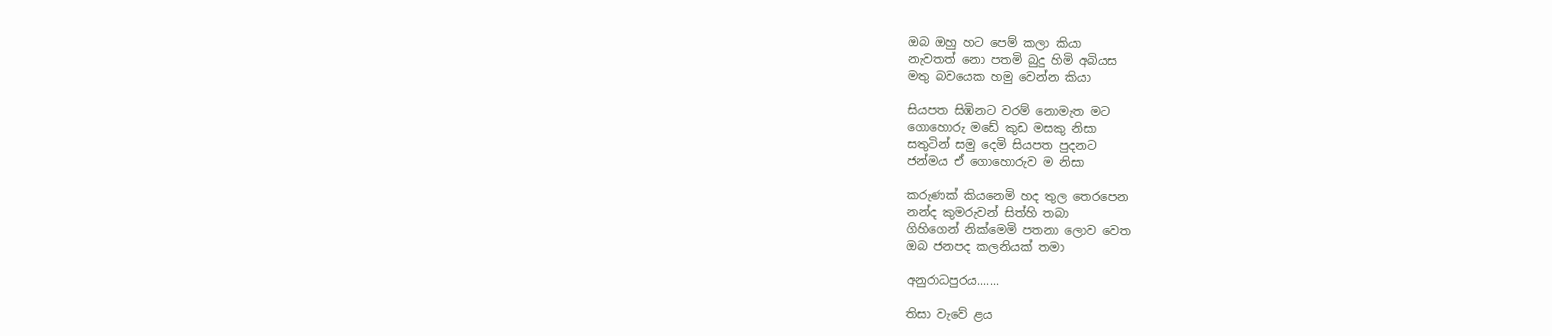ඔබ ඔහු හට පෙම් කලා කියා
නැවතත් නො පතමි බුදු හිමි අබියස
මතු බවයෙක හමු වෙන්න කියා

සියපත සිඹිනට වරම් නොමැත මට
ගොහොරු මඩේ කුඩ මසකු නිසා
සතුටින් සමු දෙමි සියපත පුදනට
ජන්මය ඒ ගොහොරුව ම නිසා

කරුණක් කියනෙමි හද තුල තෙරපෙන
නන්ද කුමරුවන් සිත්හි තබා
ගිහිගෙන් නික්මෙමි පතනා ලොව වෙත
ඔබ ජනපද කලනියක් තමා

අනුරාධපුරය.......

තිසා වැවේ ළය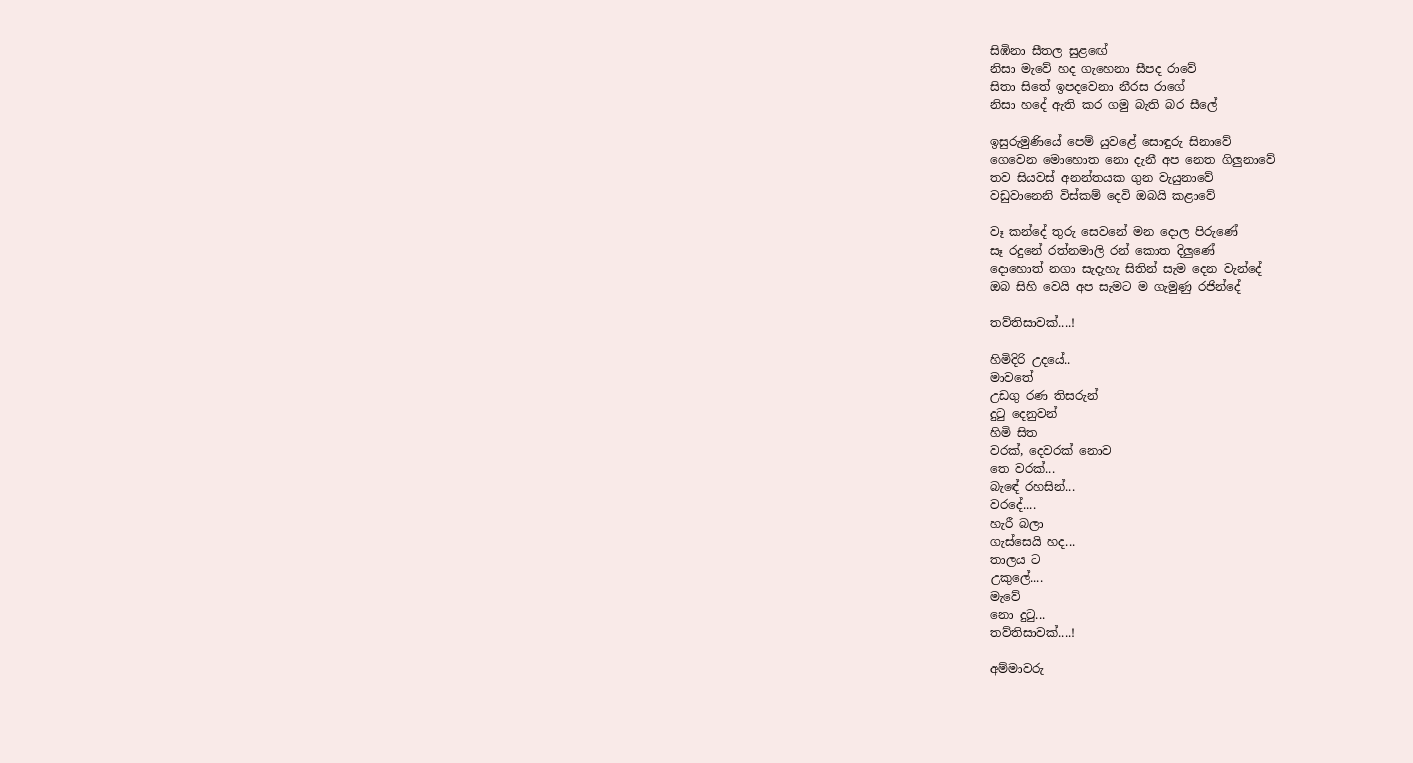සිඹිනා සීතල සුළඟේ
නිසා මැවේ හද ගැහෙනා සීපද රාවේ
සිතා සිතේ ඉපදවෙනා නීරස රාගේ
නිසා හදේ ඇති කර ගමු බැති බර සීලේ

ඉසුරුමුණියේ පෙම් යුවළේ සොඳුරු සිනාවේ
ගෙවෙන මොහොත නො දැනී අප නෙත ගිලුනාවේ
තව සියවස් අනන්තයක ගුන වැයුනාවේ
වඩුවානෙනි විස්කම් දෙවි ඔබයි කළාවේ

වෑ කන්දේ තුරු සෙවනේ මන දොල පිරුණේ
සෑ රදුනේ රත්නමාලි රන් කොත දිලුණේ
දොහොත් නගා සැදැහැ සිතින් සැම දෙන වැන්දේ
ඔබ සිහි වෙයි අප සැමට ම ගැමුණු රජින්දේ

තව්තිසාවක්....!

හිමිදිරි උදයේ..
මාවතේ
උඩගු රණ තිසරුන්
දුටු දෙනුවන්
හිමි සිත
වරක්, දෙවරක් නොව
තෙ වරක්...
බැඳේ රහසින්...
වරදේ....
හැරී බලා
ගැස්සෙයි හද...
තාලය ට
උකුලේ....
මැවේ
නො දුටු...
තව්තිසාවක්....!

අම්මාවරු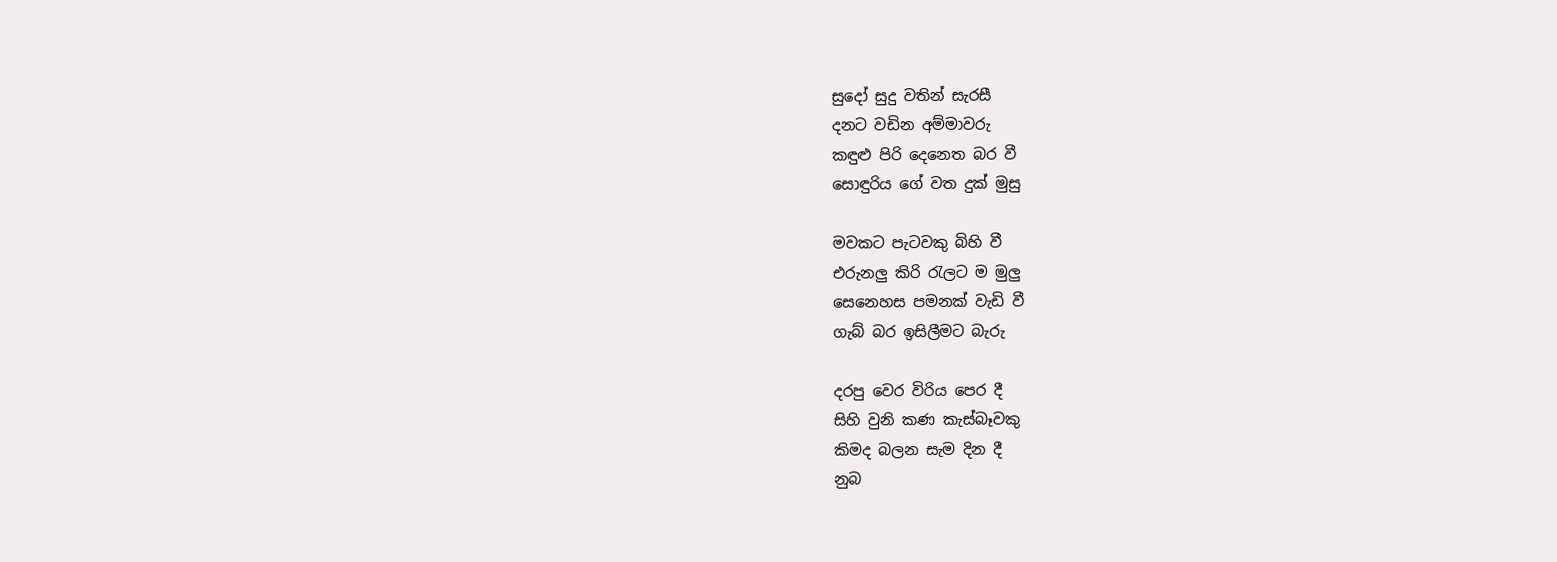සුදෝ සුදු වතින් සැරසී
දනට වඩින අම්මාවරු
කඳුළු පිරි දෙනෙත බර වී
සොඳුරිය ගේ වත දුක් මුසු

මවකට පැටවකු බිහි වී
එරුනලු කිරි රැලට ම මුලු
සෙනෙහස පමනක් වැඩි වී
ගැබ් බර ඉසිලීමට බැරු

දරපු වෙර විරිය පෙර දී
සිහි වුනි කණ කැස්බෑවකු
කිමද බලන සැම දින දී
නුබ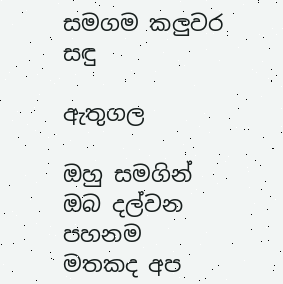සමගම කලුවර සඳු

ඇතුගල

ඔහු සමගින් ඔබ දල්වන පහනම
මතකද අප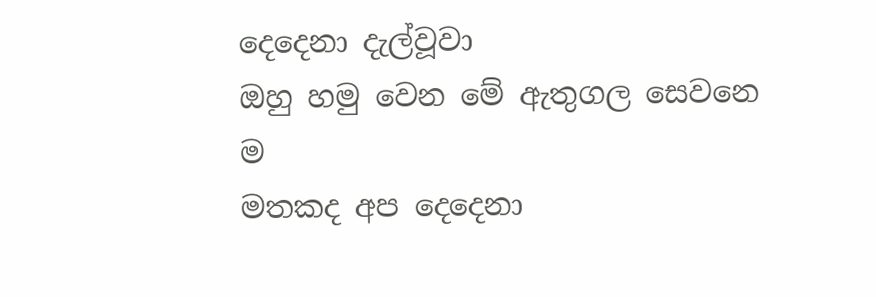දෙදෙනා දැල්වූවා
ඔහු හමු වෙන මේ ඇතුගල සෙවනෙ ම
මතකද අප දෙදෙනා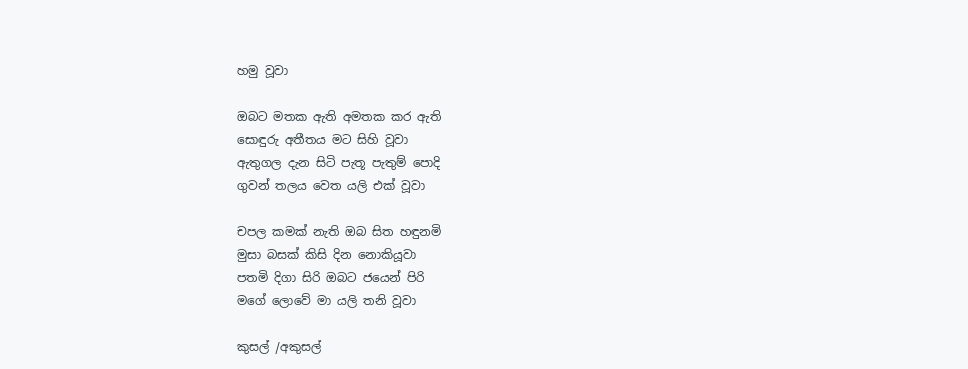හමු වූවා

ඔබට මතක ඇති අමතක කර ඇති
සොඳුරු අතීතය මට සිහි වූවා
ඇතුගල දැන සිටි පැතූ පැතුම් පොදි
ගුවන් තලය වෙත යලි එක් වූවා

චපල කමක් නැති ඔබ සිත හඳුනමි
මුසා බසක් කිසි දින නොකියූවා
පතමි දිගා සිරි ඔබට ජයෙන් පිරි
මගේ ලොවේ මා යලි තනි වූවා

කුසල් /අකුසල්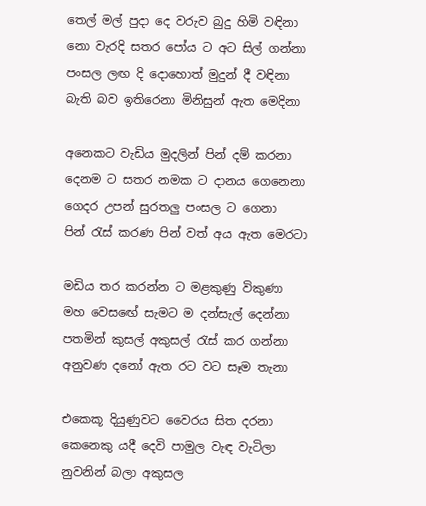තෙල් මල් පුදා දෙ වරුව බුදු හිමි වඳිනා
නො වැරදි සතර පෝය ට අට සිල් ගන්නා
පංසල ලඟ දි දොහොත් මුදුන් දී වඳිනා
බැති බව ඉතිරෙනා මිනිසුන් ඇත මෙදිනා

අනෙකට වැඩිය මුදලින් පින් දම් කරනා
දෙනම ට සතර නමක ට දානය ගෙනෙනා
ගෙදර උපන් සුරතලු පංසල ට ගෙනා
පින් රැස් කරණ පින් වත් අය ඇත මෙරටා

මඩිය තර කරන්න ට මළකුණු විකුණා
මහ වෙසඟේ සැමට ම දන්සැල් දෙන්නා
පතමින් කුසල් අකුසල් රැස් කර ගන්නා
අනුවණ දනෝ ඇත රට වට සෑම තැනා

එකෙකූ දියුණුවට වෛරය සිත දරනා
කෙනෙකු යදී දෙවි පාමුල වැඳ වැටිලා
නුවනින් බලා අකුසල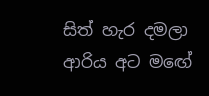සිත් හැර දමලා
ආරිය අට මඟේ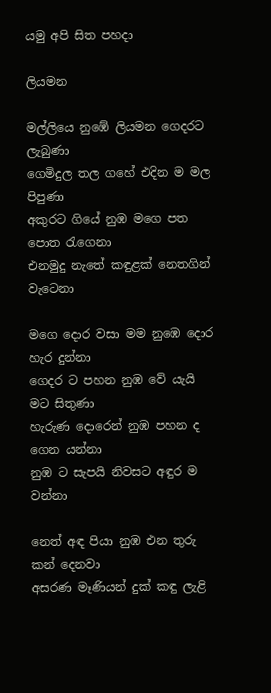යමු අපි සිත පහදා

ලියමන

මල්ලියෙ නුඹේ ලියමන ගෙදරට ලැබුණා
ගෙමිදුල තල ගහේ එදින ම මල පිපුණා
අකුරට ගියේ නුඹ මගෙ පත පොත රැගෙනා
එනමුදු නැතේ කඳුළක් නෙතගින් වැටෙනා

මගෙ දොර වසා මම නුඹෙ දොර හැර දුන්නා
ගෙදර ට පහන නුඹ වේ යැයි මට සිතුණා
හැරුණ දොරෙන් නුඹ පහන ද ගෙන යන්නා
නුඹ ට සැපයි නිවසට අඳුර ම වන්නා

නෙත් අඳ පියා නුඹ එන තුරු කන් දෙනවා
අසරණ මෑණියන් දුක් කඳු ලැළි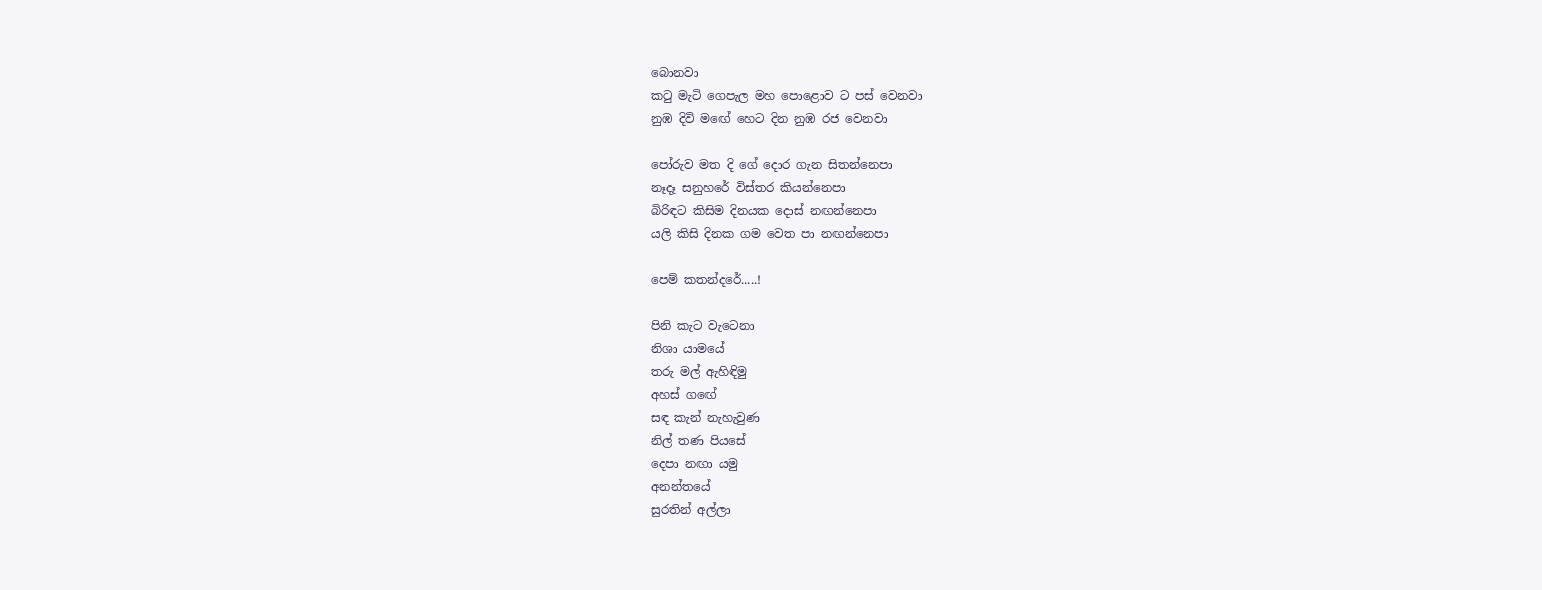බොනවා
කටු මැටි ගෙපැල මහ පොළොව ට පස් වෙනවා
නුඹ දිවි මඟේ හෙට දින නුඹ රජ වෙනවා

පෝරුව මත දි ගේ දොර ගැන සිතන්නෙපා
නෑදෑ සනුහරේ විස්තර කියන්නෙපා
බිරිඳට කිසිම දිනයක දොස් නඟන්නෙපා
යලි කිසි දිනක ගම වෙත පා නඟන්නෙපා

පෙම් කතන්දරේ.....!

පිනි කැට වැටෙනා
නිශා යාමයේ
තරු මල් ඇහිඳිමු
අහස් ගඟේ
සඳ කැන් නැහැවුණ
නිල් තණ පියසේ
දෙපා නඟා යමු
අනන්තයේ
සුරතින් අල්ලා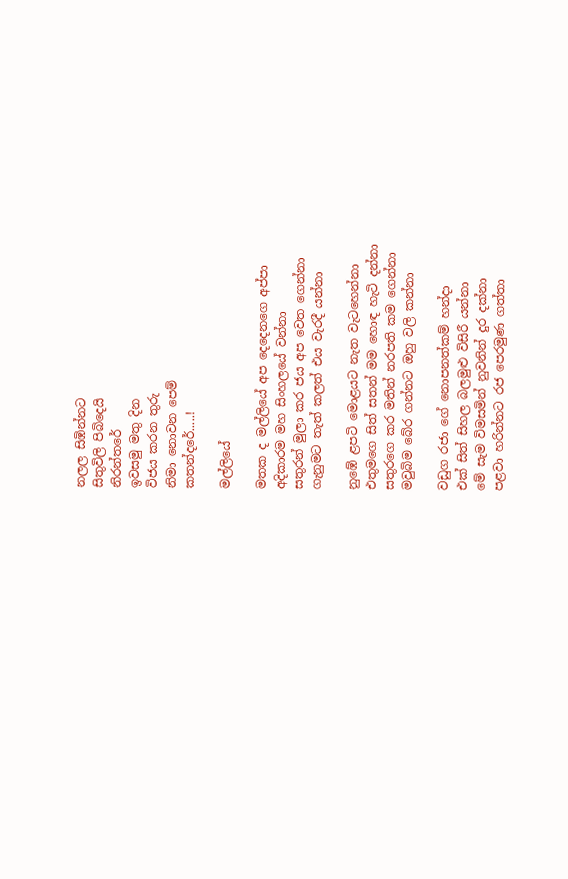නලල සිඹින්නට
සිතුවිලි පිබිදෙයි
නිරන්තරේ
ඉවසමු මතු දින
විජය කරන තුරු
නිමා නොවන පෙම්
කතන්දරේ.....!

මල්ලියේ

මතක ද මල්ලියේ අප දෙදෙනගෙ අප්පා
අදිකාරම මහ සිංහලයේ වන්නා
සතුරන් මුලා කර ජය අප වෙත ගෙන්නා
ගැනුමට තැත් කලත් එය වැරදී යන්නා

නුඹේ ළපටි මොළයට නැත වැටහෙන්නා
එතුමගෙ සිත් සතන් මම හොඳ හැටි දන්නා
සතුරගෙ කර මතින් නරපති කම ගෙන්නා
මවුබිම බේර ගන්නට ඔහු වලි කන්නා

වඩුග රජා ගේ නොපනත්කම් හන්දා
එක් සිත් සිහල බලමුළු විසිරී යන්නා
මේ සැම විමසමින් නුවනින් දුර දක්නා
පළවා හරින්නට රජ පෙරමුණ ගත්තා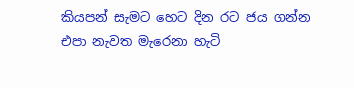කියපන් සැමට හෙට දින රට ජය ගන්න
එපා නැවත මැරෙනා හැටි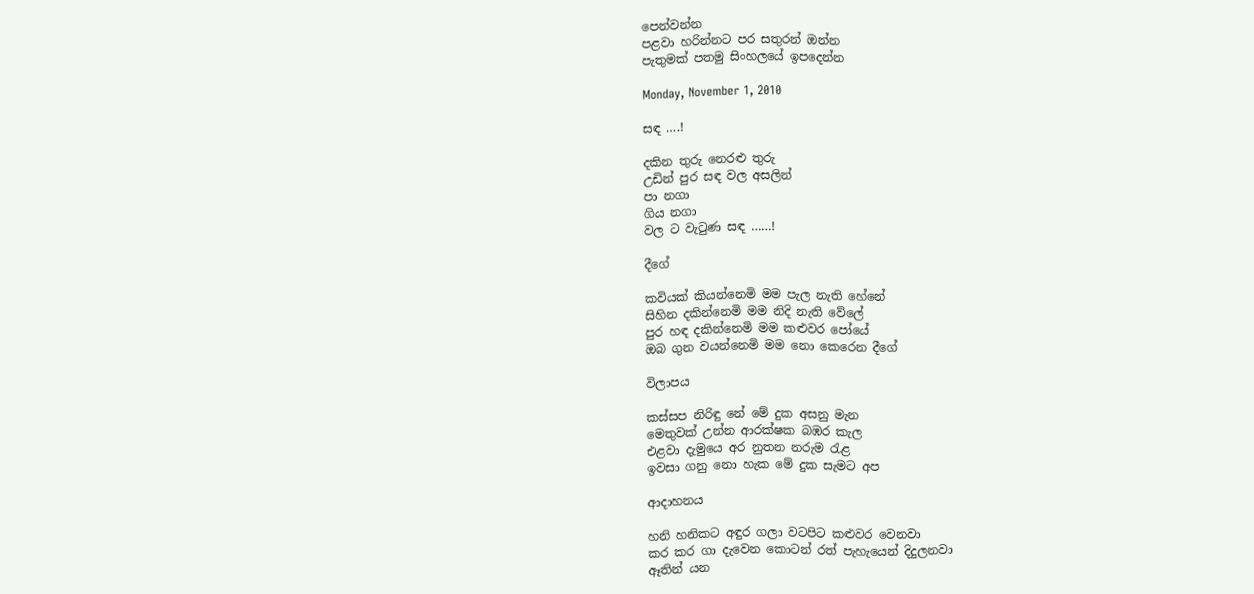පෙන්වන්න
පළවා හරින්නට පර සතුරන් ඔන්න
පැතුමක් පතමු සිංහලයේ ඉපදෙන්න

Monday, November 1, 2010

සඳ ….!

දකින තුරු නෙරළු තුරු
උඩින් පුර සඳ වල අසලින්
පා නගා
ගිය නගා
වල ට වැටුණ සඳ ……!

දීගේ

කවියක් කියන්නෙමි මම පැල නැති හේනේ
සිහින දකින්නෙමි මම නිදි නැති වේලේ
පුර හඳ දකින්නෙමි මම කළුවර පෝයේ
ඔබ ගුන වයන්නෙමි මම නො කෙරෙන දීගේ

විලාපය

කස්සප නිරිඳු නේ මේ දුක අසනු මැන
මෙතුවක් උන්න ආරක්ෂක බඹර කැල
එළවා දැමුයෙ අර නුතන නරුම රැළ
ඉවසා ගනු නො හැක මේ දුක සැමට අප

ආදාහනය

හනි හනිකට අඳුර ගලා වටපිට කළුවර වෙනවා
කර කර ගා දැවෙන කොටන් රත් පැහැයෙන් දිදුලනවා
ඈතින් යන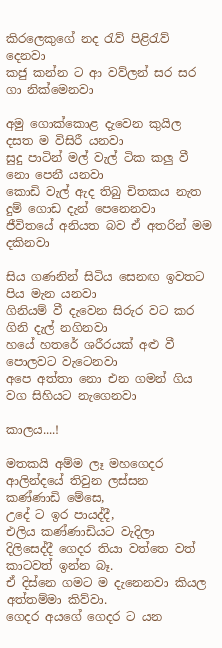කිරලෙකුගේ නද රැව් පිළිරැව් දෙනවා
කජු කන්න ට ආ වව්ලන් සර සර ගා නික්මෙනවා

අමු ගොක්කොළ දැවෙන කුයිල දසත ම විසිරී යනවා
සුදු පාටින් මල් වැල් ටික කලු වී නො පෙනී යනවා
කොඩි වැල් ඇද තිබු චිතකය නැත දුම් ගොඩ දැන් පෙනෙනවා
ජීවිතයේ අනියත බව ඒ අතරින් මම දකිනවා

සිය ගණනින් සිටිය සෙනඟ ඉවතට පිය මැන යනවා
ගිනියම් වී දැවෙන සිරුර වට කර ගිනි දැල් නගිනවා
හයේ හතරේ ශරීරයක් අළු වී පොලවට වැටෙනවා
අපෙ අත්තා නො එන ගමන් ගිය වග සිහියට නැගෙනවා

කාලය....!

මතකයි අම්ම ලෑ මහගෙදර ආලින්දයේ තිවුන ලස්සන
කණ්ණාඩි මේසෙ,
උදේ ට ඉර පායද්දී,
එලිය කණ්ණාඩියට වැදිලා
දිලිසෙද්දී ගෙදර තියා වත්තෙ වත් කාටවත් ඉන්න බෑ.
ඒ දිස්නෙ ගමට ම දැනෙනවා කියල අත්තම්මා කිව්වා.
ගෙදර අයගේ ගෙදර ට යන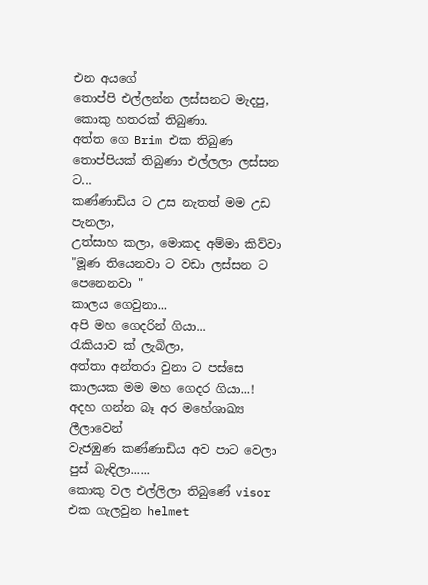එන අයගේ
තොප්පි එල්ලන්න ලස්සනට මැදපු,
කොකු හතරක් තිබුණා.
අත්ත ගෙ Brim එක තිබුණ තොප්පියක් තිබුණා එල්ලලා ලස්සන ට...
කණ්ණාඩිය ට උස නැතත් මම උඩ පැනලා,
උත්සාහ කලා, මොකද අම්මා කිව්වා "මූණ තියෙනවා ට වඩා ලස්සන ට පෙනෙනවා "
කාලය ගෙවුනා...
අපි මහ ගෙදරින් ගියා...
රැකියාව ක් ලැබිලා,
අත්තා අන්තරා වුනා ට පස්සෙ කාලයක මම මහ ගෙදර ගියා...!
අදහ ගන්න බෑ අර මහේශාඛ්‍ය ලීලාවෙන්
වැජඹුණ කණ්ණාඩිය අව පාට වෙලා පුස් බැඳිලා......
කොකු වල එල්ලිලා තිබුණේ visor එක ගැලවුන helmet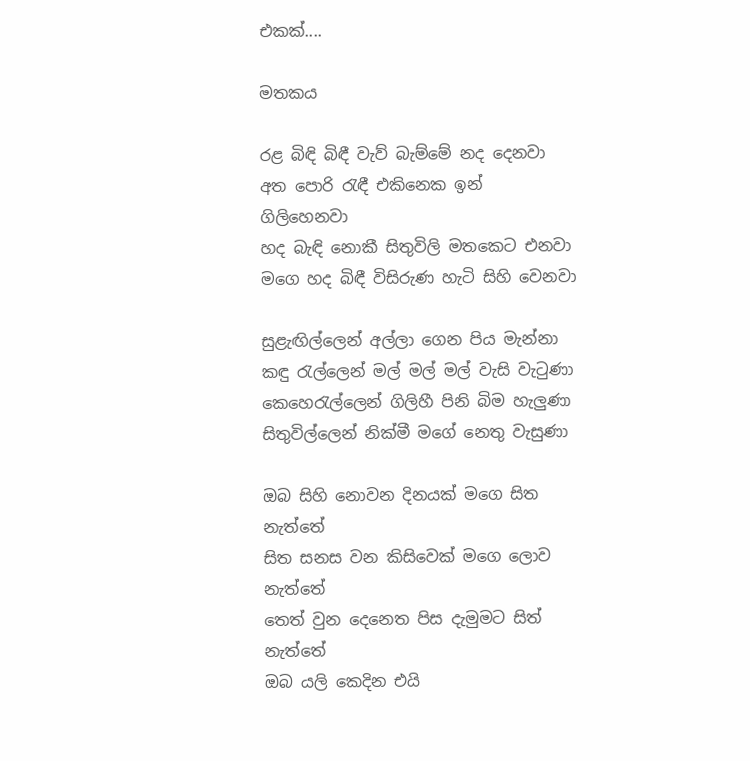එකක්....

මතකය

රළ බිඳි බිඳී වැව් බැම්මේ නද දෙනවා
අත පොරි රැඳී එකිනෙක ඉන් ගිලිහෙනවා
හද බැඳි නොකී සිතුවිලි මතකෙට එනවා
මගෙ හද බිඳී විසිරුණ හැටි සිහි වෙනවා

සුළැඟිල්ලෙන් අල්ලා ගෙන පිය මැන්නා
කඳු රැල්ලෙන් මල් මල් මල් වැසි වැටුණා
කෙහෙරැල්ලෙන් ගිලිහී පිනි බිම හැලුණා
සිතුවිල්ලෙන් නික්මී මගේ නෙතු වැසුණා

ඔබ සිහි නොවන දිනයක් මගෙ සිත නැත්තේ
සිත සනස වන කිසිවෙක් මගෙ ලොව නැත්තේ
තෙත් වුන දෙනෙත පිස දැමුමට සිත් නැත්තේ
ඔබ යලි කෙදින එයි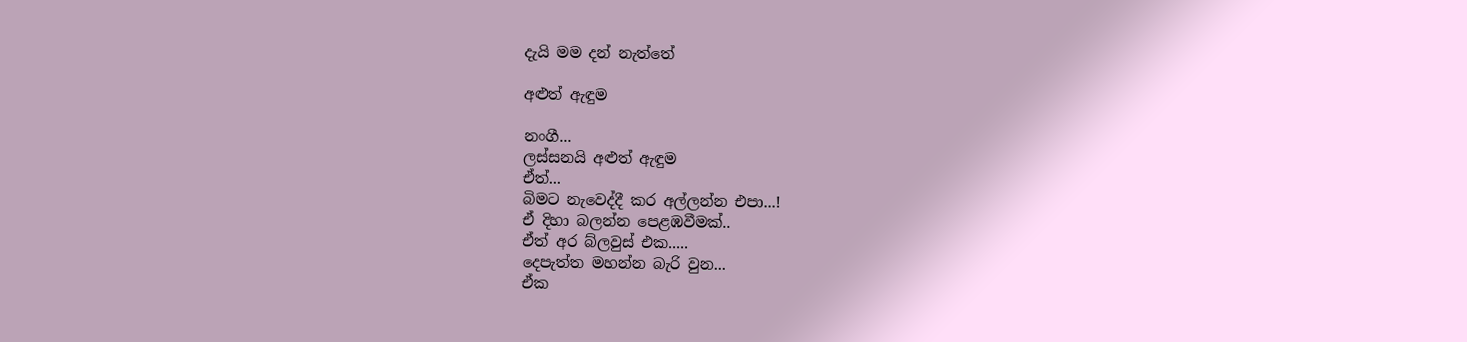දැයි මම දන් නැත්තේ

අළුත් ඇඳුම

නංගී...
ලස්සනයි අළුත් ඇඳුම
ඒත්...
බිමට නැවෙද්දී කර අල්ලන්න එපා...!
ඒ දිහා බලන්න පෙළඹවීමක්..
ඒත් අර බ්ලවුස් එක.....
දෙපැත්ත මහන්න බැරි වුන...
ඒක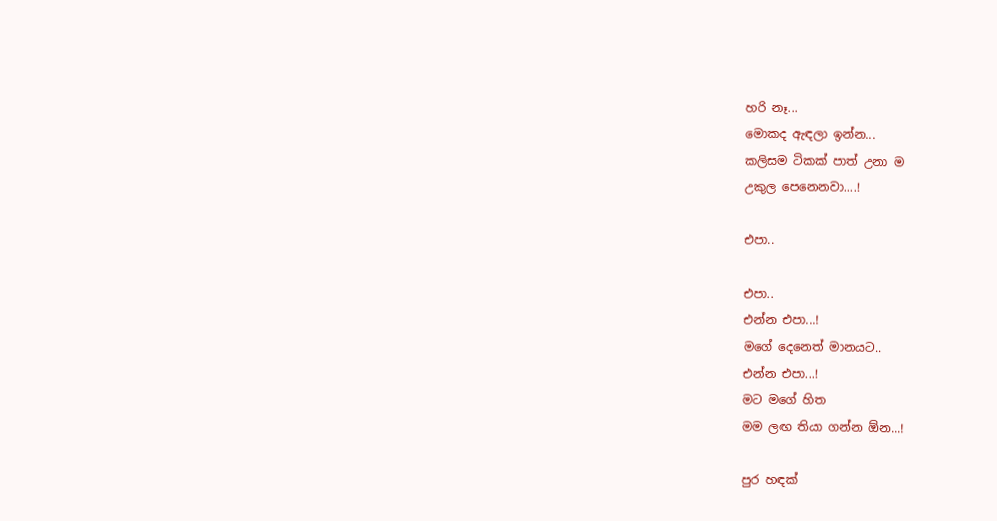හරි නෑ...
මොකද ඇඳලා ඉන්න...
කලිසම ටිකක් පාත් උනා ම
උකුල පෙනෙනවා....!

එපා..

එපා..
එන්න එපා...!
මගේ දෙනෙත් මානයට..
එන්න එපා...!
මට මගේ හිත
මම ලඟ තියා ගන්න ඕන...!

පුර හඳක්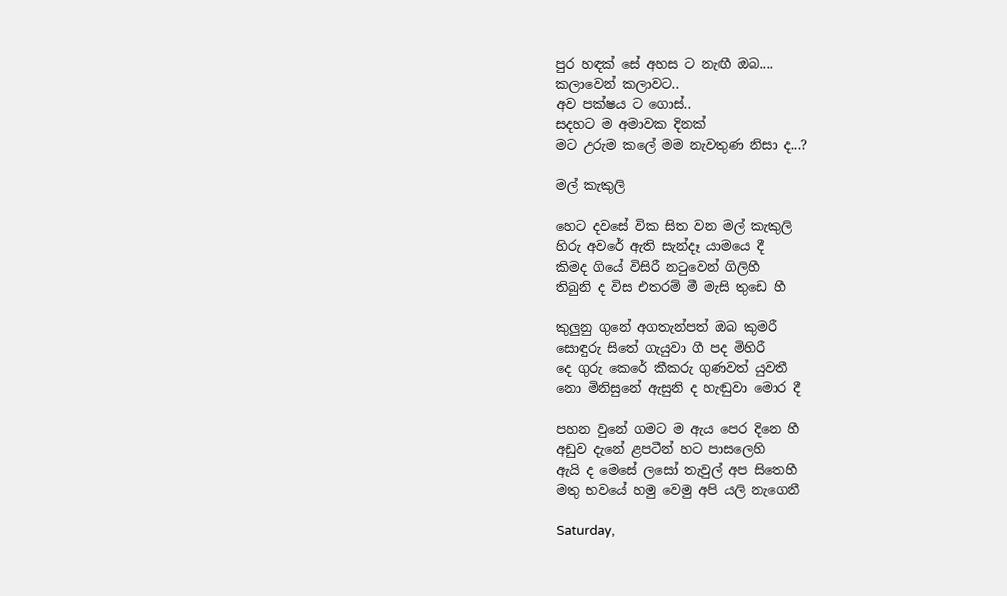පුර හඳක් සේ අහස ට නැඟී ඔබ....
කලාවෙන් කලාවට..
අව පක්ෂය ට ගොස්..
සදහට ම අමාවක දිනක්
මට උරුම කලේ මම නැවතුණ නිසා ද...?

මල් කැකුලි

හෙට දවසේ වික සිත වන මල් කැකුලි
හිරු අවරේ ඇති සැන්දෑ යාමයෙ දී
කිමද ගියේ විසිරී නටුවෙන් ගිලිහී
තිබුනි ද විස එතරම් මී මැසි තුඩෙ හී

කුලුනු ගුනේ අගතැන්පත් ඔබ කුමරී
සොඳුරු සිතේ ගැයුවා ගී පද මිහිරී
දෙ ගුරු කෙරේ කීකරු ගුණවත් යුවතී
නො මිනිසුනේ ඇසුනි ද හැඬුවා මොර දී

පහන වුනේ ගමට ම ඇය පෙර දිනෙ හී
අඩුව දැනේ ළපටීන් හට පාසලෙහි
ඇයි ද මෙසේ ලසෝ තැවුල් අප සිතෙහී
මතු භවයේ හමු වෙමු අපි යලි නැගෙනී

Saturday,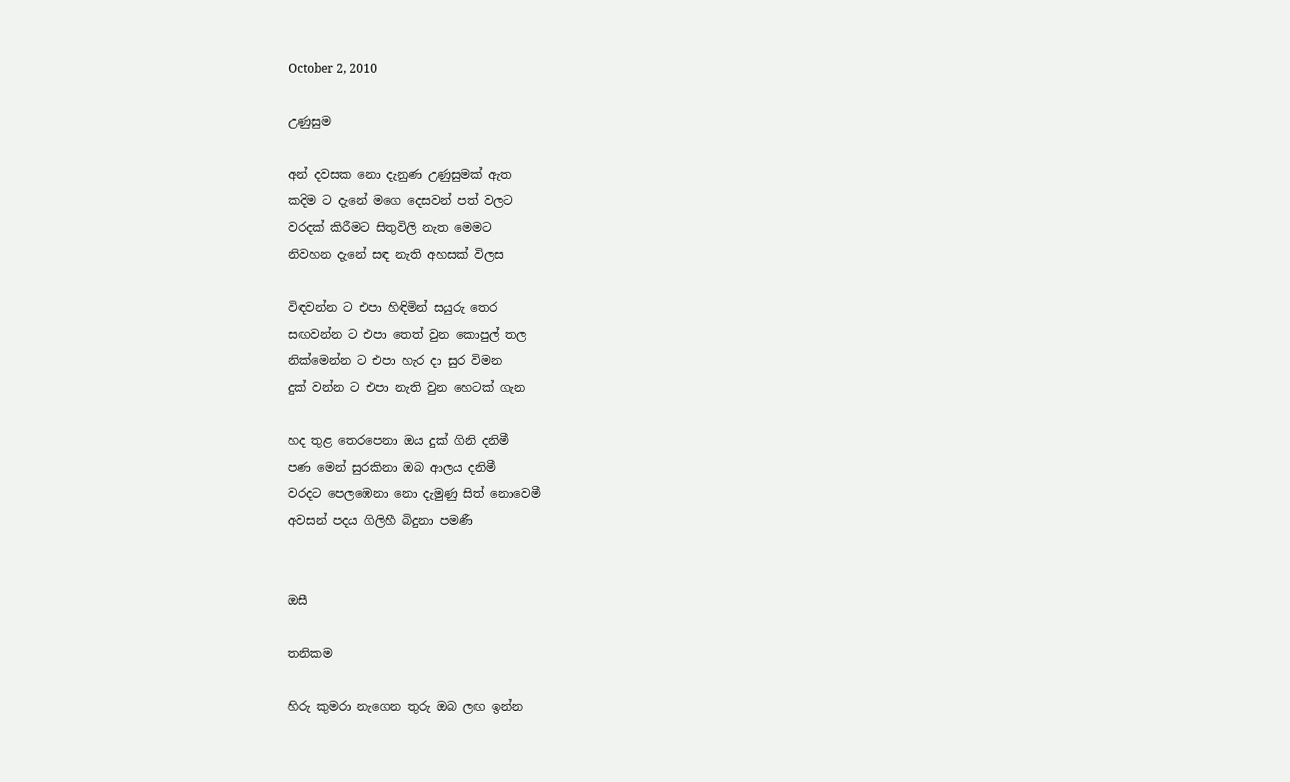October 2, 2010

උණුසුම

අන් දවසක නො දැනුණ උණුසුමක් ඇත
කදිම ට දැනේ මගෙ දෙසවන් පත් වලට
වරදක් කිරීමට සිතුවිලි නැත මෙමට
නිවහන දැනේ සඳ නැති අහසක් විලස

විඳවන්න ට එපා හිඳිමින් සයුරු තෙර
සඟවන්න ට එපා තෙත් වුන කොපුල් තල
නික්මෙන්න ට එපා හැර දා සුර විමන
දුක් වන්න ට එපා නැති වුන හෙටක් ගැන

හද තුළ තෙරපෙනා ඔය දුක් ගිනි දනිමී
පණ මෙන් සුරකිනා ඔබ ආලය දනිමී
වරදට පෙලඹෙනා නො දැමුණු සිත් නොවෙමී
අවසන් පදය ගිලිහී බිදුනා පමණී


ඔසී

තනිකම

හිරු කුමරා නැගෙන තුරු ඔබ ලඟ ඉන්න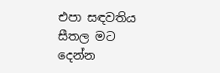එපා සඳවතිය සීතල මට දෙන්න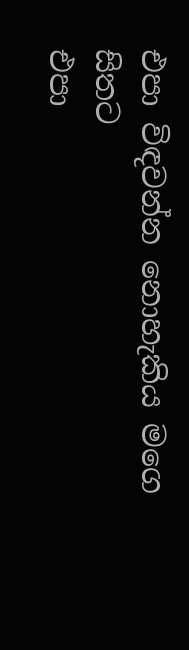එපා විඳවන්න නොහැකිය මගෙ සිතට
එපා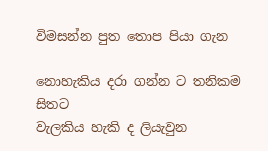විමසන්න පුත තොප පියා ගැන

නොහැකිය දරා ගන්න ට තනිකම සිතට
වැලකිය හැකි ද ලියැවුන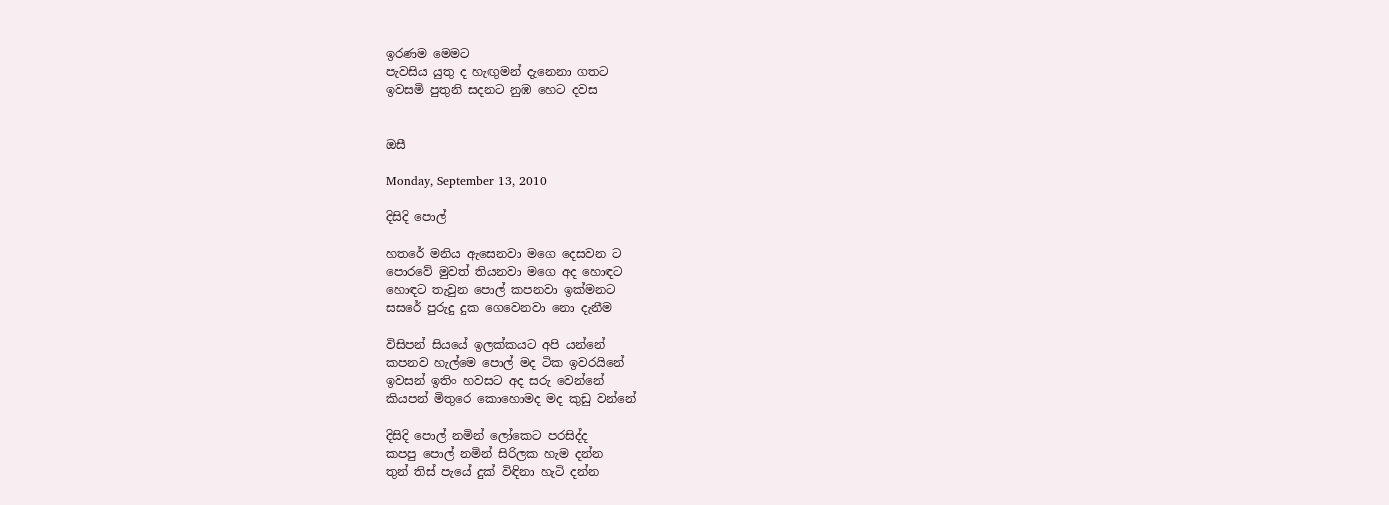ඉරණම මෙමට
පැවසිය යුතු ද හැඟුමන් දැනෙනා ගතට
ඉවසමි පුතුනි සදනට නුඹ හෙට දවස


ඔසී

Monday, September 13, 2010

දිසිදි පොල්

හතරේ මනිය ඇසෙනවා මගෙ දෙසවන ට
පොරවේ මුවත් තියනවා මගෙ අද හොඳට
හොඳට තැවුන පොල් කපනවා ඉක්මනට
සසරේ පුරුදු දුක ගෙවෙනවා නො දැනීම

විසිපන් සියයේ ඉලක්කයට අපි යන්නේ
කපනව හැල්මෙ පොල් මද ටික ඉවරයිනේ
ඉවසන් ඉතිං හවසට අද සරු වෙන්නේ
කියපන් මිතුරෙ කොහොමද මද කුඩු වන්නේ

දිසිදි පොල් නමින් ලෝකෙට පරසිද්ද
කපපු පොල් නමින් සිරිලක හැම දන්න
තුන් තිස් පැයේ දුක් විඳිනා හැටි දන්න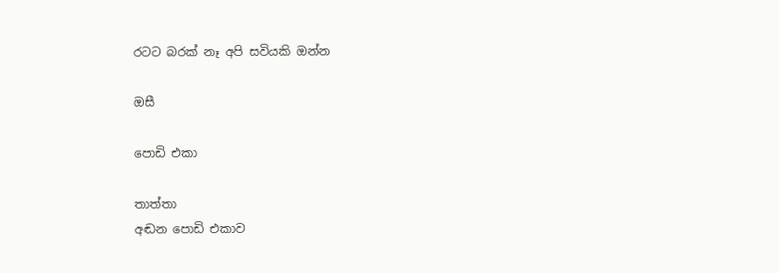රටට බරක් නෑ අපි සවියකි ඔන්න

ඔසී

පොඩි එකා

තාත්තා
අඬන පොඩි එකාව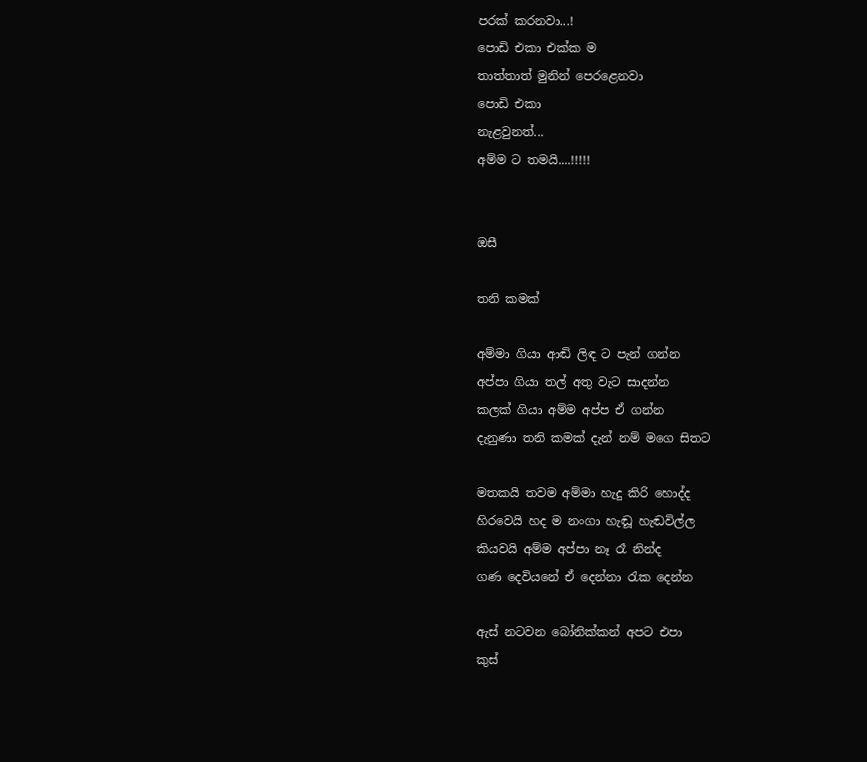පරක් කරනවා...!
පොඩි එකා එක්ක ම
තාත්තාත් මුනින් පෙරළෙනවා
පොඩි එකා
නැළවුනත්...
අම්ම ට තමයි....!!!!!


ඔසී

තනි කමක්

අම්මා ගියා ආඬි ලිඳ ට පැන් ගන්න
අප්පා ගියා තල් අතු වැට සාදන්න
කලක් ගියා අම්ම අප්ප ඒ ගන්න
දැනුණා තනි කමක් දැන් නම් මගෙ සිතට

මතකයි තවම අම්මා හැදු කිරි හොද්ද
හිරවෙයි හද ම නංගා හැඬූ හැඬවිල්ල
කියවයි අම්ම අප්පා නෑ රෑ නින්ද
ගණ දෙවියනේ ඒ දෙන්නා රැක දෙන්න

ඇස් නටවන බෝනික්කන් අපට එපා
කුස්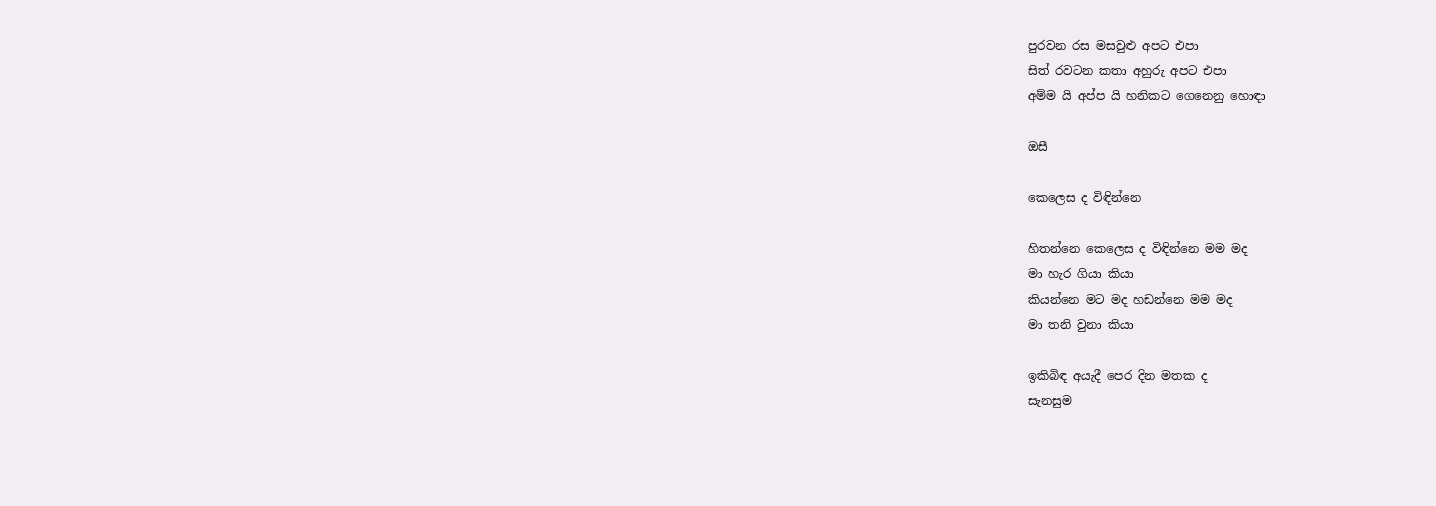පුරවන රස මසවුළු අපට එපා
සිත් රවටන කතා අහුරු අපට එපා
අම්ම යි අප්ප යි හනිකට ගෙනෙනු හොඳා

ඔසී

කෙලෙස ද විඳින්නෙ

හිතන්නෙ කෙලෙස ද විඳින්නෙ මම මද
මා හැර ගියා කියා
කියන්නෙ මට මද හඩන්නෙ මම මද
මා තනි වුනා කියා

ඉකිබිඳ අයැදී පෙර දින මතක ද
සැනසුම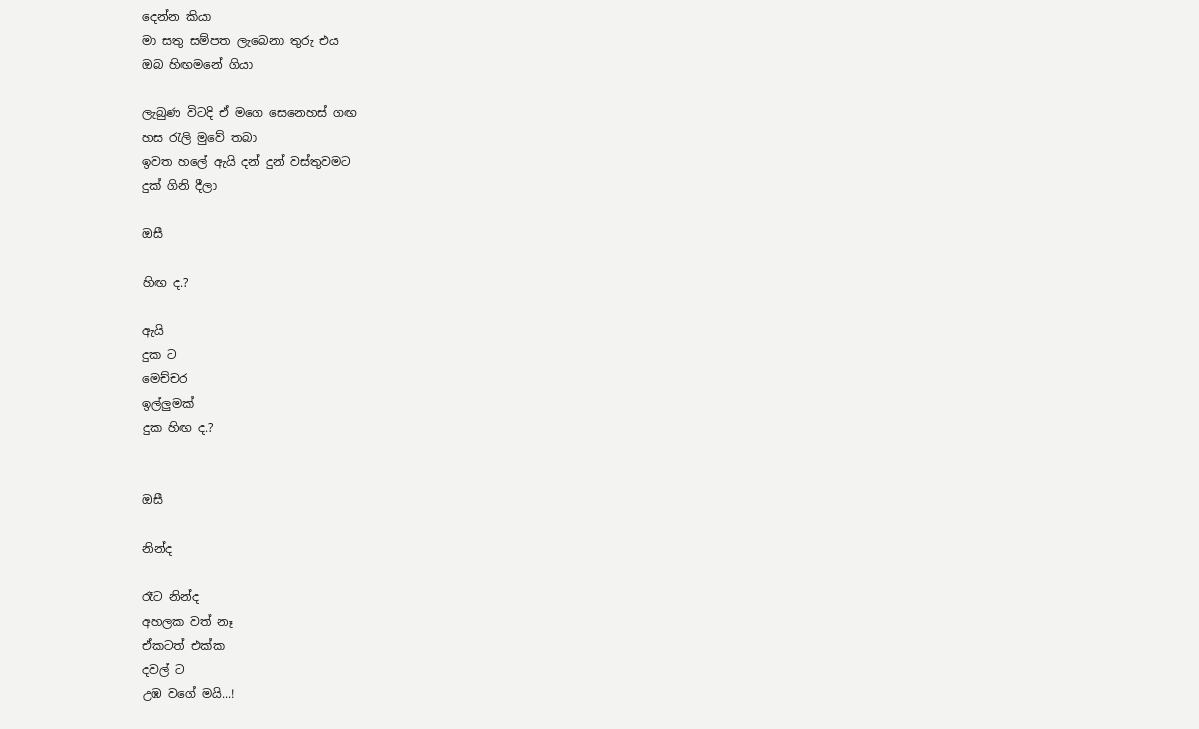දෙන්න කියා
මා සතු සම්පත ලැබෙනා තුරු එය
ඔබ හිඟමනේ ගියා

ලැබුණ විටදි ඒ මගෙ සෙනෙහස් ගඟ
හස රැලි මුවේ තබා
ඉවත හලේ ඇයි දන් දුන් වස්තුවමට
දුක් ගිනි දීලා

ඔසී

හිඟ ද.?

ඇයි
දුක ට
මෙච්චර
ඉල්ලුමක්
දුක හිඟ ද.?


ඔසී

නින්ද

රෑට නින්ද
අහලක වත් නෑ
ඒකටත් එක්ක
දවල් ට
උඹ වගේ මයි...!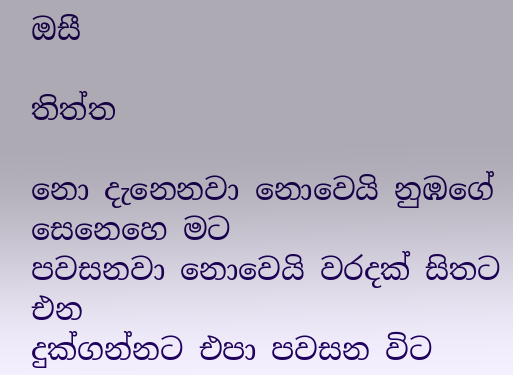ඔසී

තිත්ත

නො දැනෙනවා නොවෙයි නුඹගේ සෙනෙහෙ මට
පවසනවා නොවෙයි වරදක් සිතට එන
දුක්ගන්නට එපා පවසන විට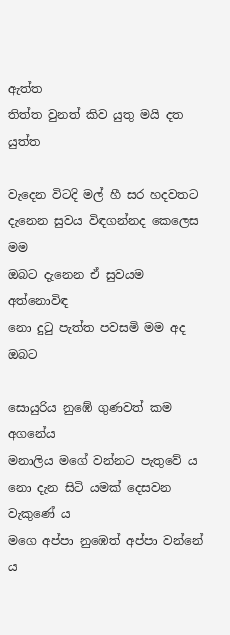ඇත්ත
තිත්ත වුනත් කිව යුතු මයි දත යුත්ත

වැදෙන විටදි මල් හී සර හදවතට
දැනෙන සුවය විඳගන්නද කෙලෙස මම
ඔබට දැනෙන ඒ සුවයම අත්නොවිඳ
නො දුටු පැත්ත පවසමි මම අද ඔබට

සොයුරිය නුඹේ ගුණවත් කම අගනේය
මනාලිය මගේ වන්නට පැතුවේ ය
නො දැන සිටි යමක් දෙසවන වැකුණේ ය
මගෙ අප්පා නුඹෙත් අප්පා වන්නේ ය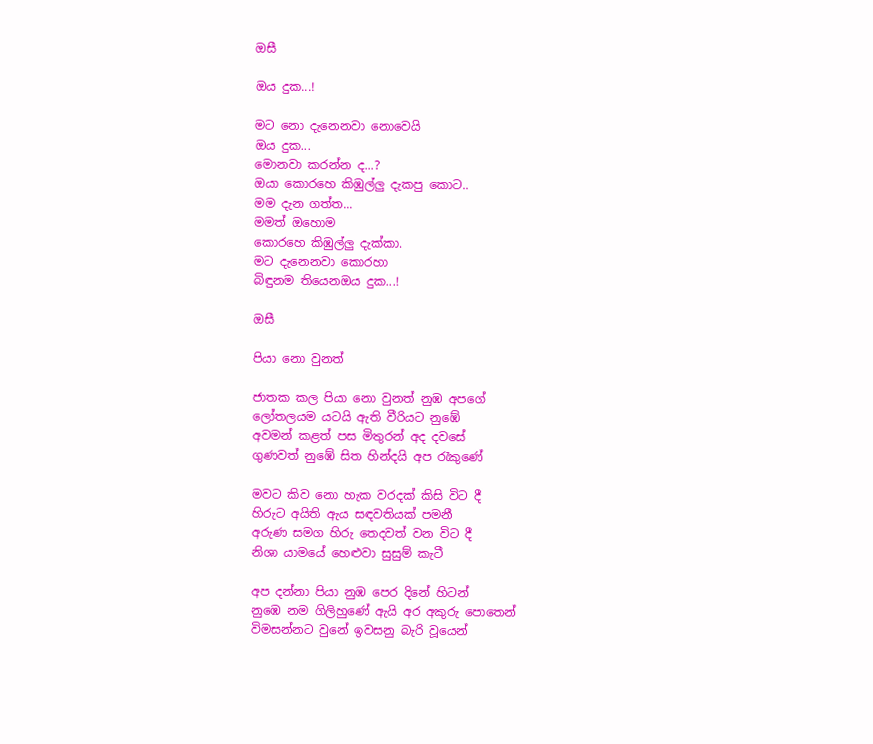ඔසී

ඔය දුක...!

මට නො දැනෙනවා නොවෙයි
ඔය දුක...
මොනවා කරන්න ද...?
ඔයා කොරහෙ කිඹුල්ලු දැකපු කොට..
මම දැන ගත්ත...
මමත් ඔහොම
කොරහෙ කිඹුල්ලු දැක්කා.
මට දැනෙනවා කොරහා
බිඳුනම තියෙනඔය දුක...!

ඔසී

පියා නො වුනත්

ජාතක කල පියා නො වුනත් නුඹ අපගේ
ලෝතලයම යටයි ඇති වීරියට නුඹේ
අවමන් කළත් පස මිතුරන් අද දවසේ
ගුණවත් නුඹේ සිත හින්දයි අප රැකුණේ

මවට කිව නො හැක වරදක් කිසි විට දී
හිරුට අයිති ඇය සඳවතියක් පමනී
අරුණ සමග හිරු තෙදවත් වන විට දී
නිශා යාමයේ හෙළුවා සුසුම් කැටී

අප දන්නා පියා නුඹ පෙර දිනේ හිටන්
නුඹෙ නම ගිලිහුණේ ඇයි අර අකුරු පොතෙන්
විමසන්නට වුනේ ඉවසනු බැරි වූයෙන්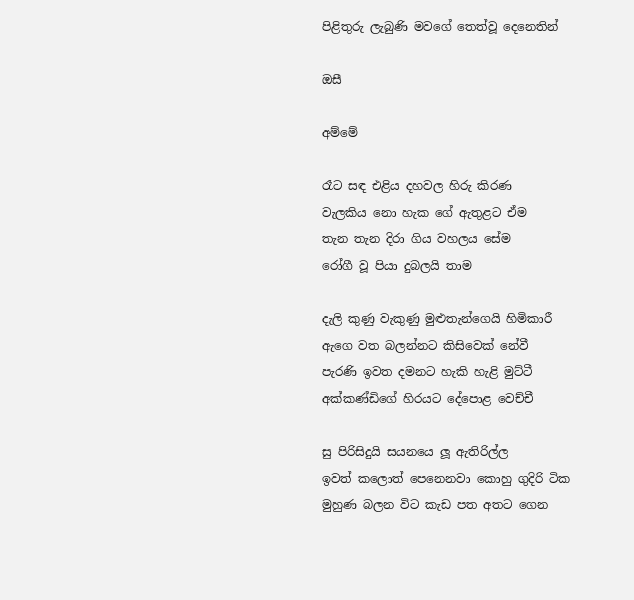පිළිතුරු ලැබුණි මවගේ තෙත්වූ දෙනෙතින්

ඔසී

අම්මේ

රෑට සඳ එළිය දහවල හිරු කිරණ
වැලකිය නො හැක ගේ ඇතුළට ඒම
තැන තැන දිරා ගිය වහලය සේම
රෝගී වූ පියා දුබලයි තාම

දැලි කුණු වැකුණු මුළුතැන්ගෙයි හිමිකාරී
ඇගෙ වත බලන්නට කිසිවෙක් නේවී
පැරණි ඉවත දමනට හැකි හැළි මුට්ටී
අක්කණ්ඩිගේ හිරයට දේපොළ වෙච්චී

සු පිරිසිදුයි සයනයෙ ලූ ඇතිරිල්ල
ඉවත් කලොත් පෙනෙනවා කොහු ගුදිරි ටික
මුහුණ බලන විට කැඩ පත අතට ගෙන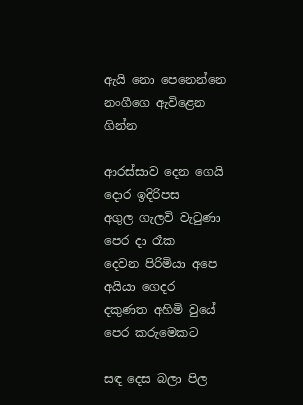ඇයි නො පෙනෙන්නෙ නංගීගෙ ඇවිළෙන ගින්න

ආරස්සාව දෙන ගෙයි දොර ඉදිරිපස
අගුල ගැලවි වැටුණා පෙර දා රෑක
දෙවන පිරිමියා අපෙ අයියා ගෙදර
දකුණත අහිමි වුයේ පෙර කරුමෙකට

සඳ දෙස බලා පිල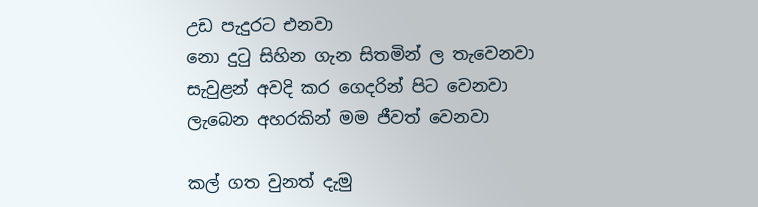උඩ පැදුරට එනවා
නො දුටු සිහින ගැන සිතමින් ල තැවෙනවා
සැවුළන් අවදි කර ගෙදරින් පිට වෙනවා
ලැබෙන අහරකින් මම ජීවත් වෙනවා

කල් ගත වුනත් දැමු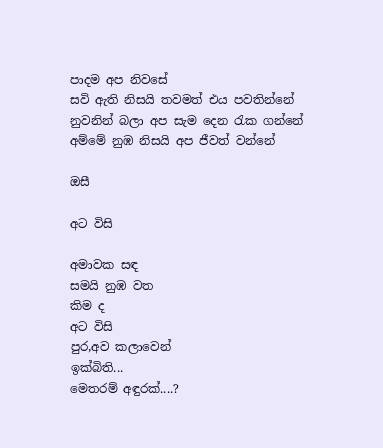පාදම අප නිවසේ
සවි ඇති නිසයි තවමත් එය පවතින්නේ
නුවනින් බලා අප සැම දෙන රැක ගන්නේ
අම්මේ නුඹ නිසයි අප ජීවත් වන්නේ

ඔසී

අට විසි

අමාවක සඳ
සමයි නුඹ වත
කිම ද
අට විසි
පුර,අව කලාවෙන්
ඉක්බිති...
මෙතරම් අඳුරක්....?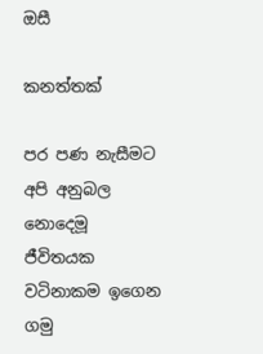ඔසී

කනත්තක්

පර පණ නැසීමට අපි අනුබල නොදෙමූ
ජීවිතයක වටිනාකම ඉගෙන ගමු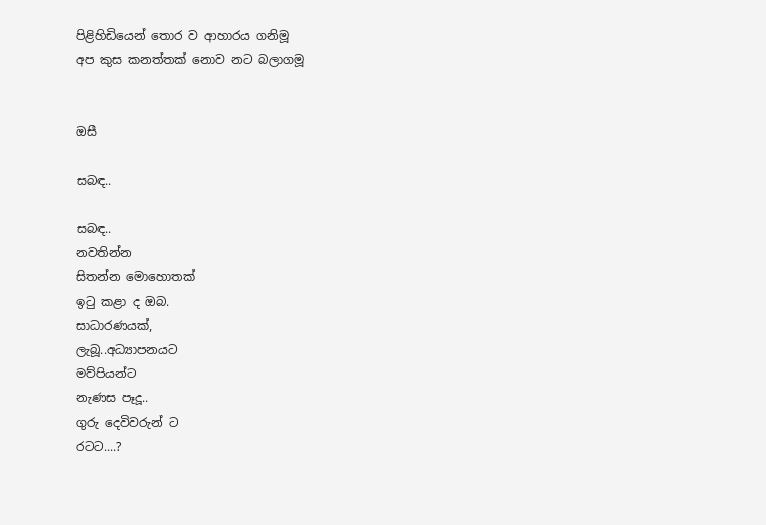පිළිහිඩියෙන් තොර ව ආහාරය ගනිමූ
අප කුස කනත්තක් නොව නට බලාගමූ


ඔසී

සබඳ..

සබඳ..
නවතින්න
සිතන්න මොහොතක්
ඉටු කළා ද ඔබ.
සාධාරණයක්,
ලැබූ..අධ්‍යාපනයට
මව්පියන්ට
නැණස පෑදූ..
ගුරු දෙවිවරුන් ට
රටට....?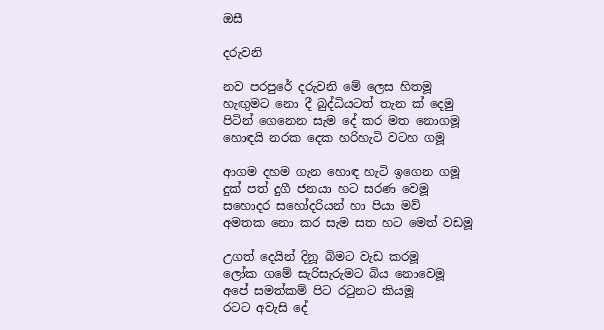ඔසී

දරුවනි

නව පරපුරේ දරුවනි මේ ලෙස හිතමූ
හැඟුමට නො දී බුද්ධියටත් තැන ක් දෙමු
පිටින් ගෙනෙන සැම දේ කර මත නොගමූ
හොඳයි නරක දෙක හරිහැටි වටහ ගමූ

ආගම දහම ගැන හොඳ හැටි ඉගෙන ගමූ
දුක් පත් දුගී ජනයා හට සරණ වෙමූ
සහොදර සහෝදරියන් හා පියා මව්
අමතක නො කර සැම සත හට මෙත් වඩමූ

උගත් දෙයින් දිනූ බිමට වැඩ කරමූ
ලෝක ගමේ සැරිසැරුමට බිය නොවෙමූ
අපේ සමත්කම් පිට රටුනට කියමූ
රටට අවැසි දේ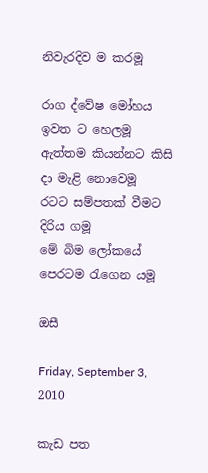නිවැරදිව ම කරමූ

රාග ද්වේෂ මෝහය ඉවත ට හෙලමූ
ඇත්තම කියන්නට කිසි දා මැළි නොවෙමූ
රටට සම්පතක් වීමට දිරිය ගමූ
මේ බිම ලෝකයේ පෙරටම රැගෙන යමූ

ඔසී

Friday, September 3, 2010

කැඩ පත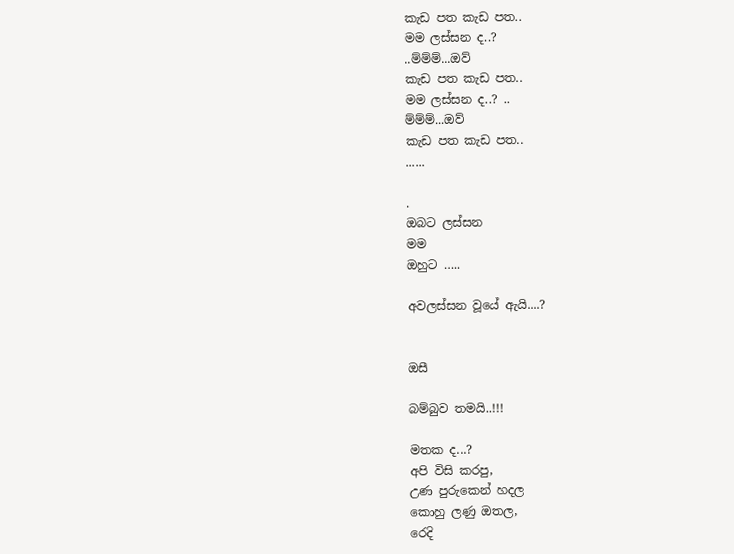කැඩ පත කැඩ පත..
මම ලස්සන ද..?
..ම්ම්ම්...ඔව්
කැඩ පත කැඩ පත..
මම ලස්සන ද..? ..
ම්ම්ම්...ඔව්
කැඩ පත කැඩ පත..
......

.
ඔබට ලස්සන
මම
ඔහුට …..

අවලස්සන වූයේ ඇයි....?


ඔසී

බම්බුව තමයි..!!!

මතක ද...?
අපි විසි කරපු,
උණ පුරුකෙන් හදල
කොහු ලණු ඔතල,
රෙදි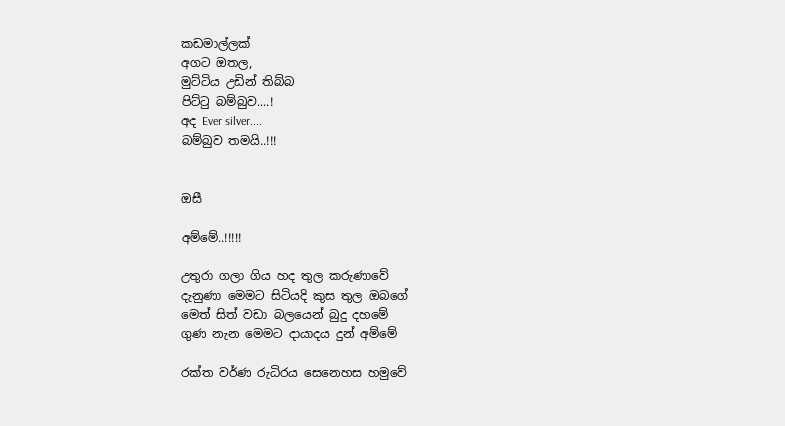කඩමාල්ලක්
අගට ඔතල,
මුට්ටිය උඩින් තිබ්බ
පිට්ටු බම්බුව....!
අද Ever silver....
බම්බුව තමයි..!!!


ඔසී

අම්මේ..!!!!!

උතුරා ගලා ගිය හද තුල කරුණාවේ
දැනුණා මෙමට සිටියදි කුස තුල ඔබගේ
මෙත් සිත් වඩා බලයෙන් බුදු දහමේ
ගුණ නැන මෙමට දායාදය දුන් අම්මේ

රක්ත වර්ණ රුධිරය සෙනෙහස හමුවේ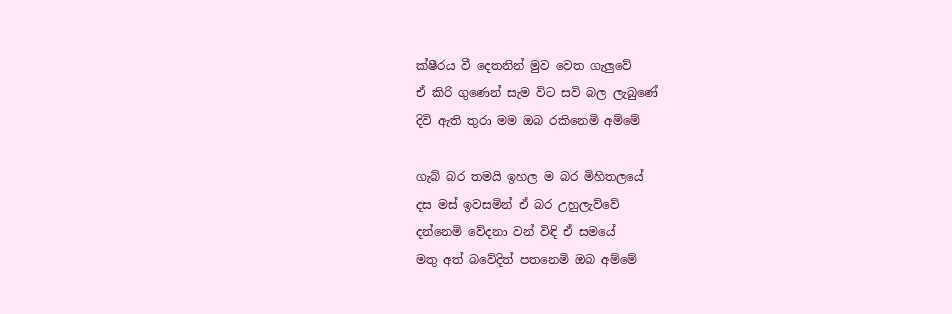ක්ෂීරය වී දෙතනින් මුව වෙත ගැලුවේ
ඒ කිරි ගුණෙන් සැම විට සවි බල ලැබුණේ
දිවි ඇති තුරා මම ඔබ රකිනෙමි අම්මේ

ගැබ් බර තමයි ඉහල ම බර මිහිතලයේ
දස මස් ඉවසමින් ඒ බර උහුලැව්වේ
දන්නෙමි වේදනා වන් විඳි ඒ සමයේ
මතු අත් බවේදිත් පතනෙමි ඔබ අම්මේ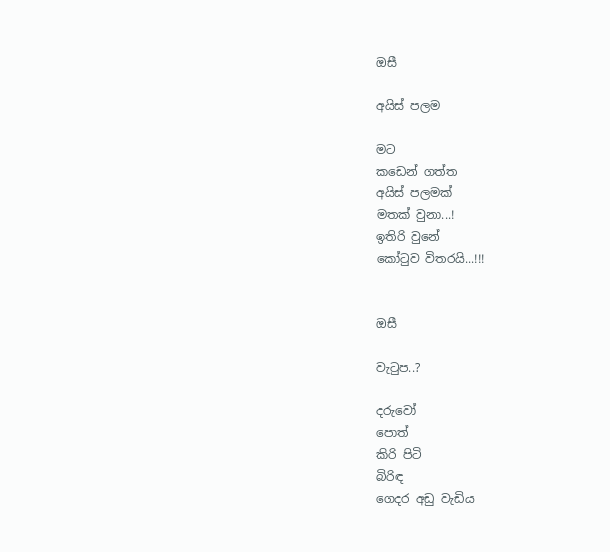ඔසී

අයිස් පලම

මට
කඩෙන් ගත්ත
අයිස් පලමක්
මතක් වුනා...!
ඉතිරි වුනේ
කෝටුව විතරයි...!!!


ඔසී

වැටුප..?

දරුවෝ
පොත්
කිරි පිටි
බිරිඳ
ගෙදර අඩු වැඩිය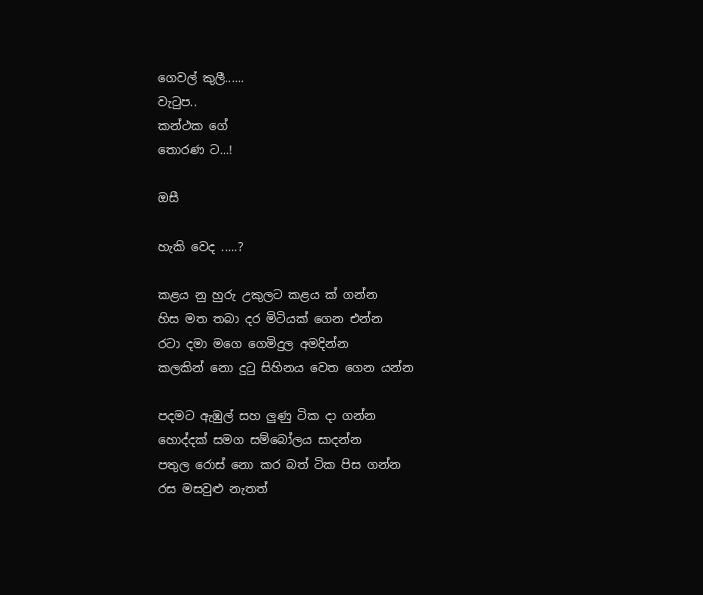ගෙවල් කුලී......
වැටුප..
කන්ථක ගේ
තොරණ ට...!

ඔසී

හැකි වෙද .....?

කළය නු හුරු උකුලට කළය ක් ගන්න
හිස මත තබා දර මිටියක් ගෙන එන්න
රටා දමා මගෙ ගෙමිදුල අමදින්න
කලකින් නො දුටු සිහිනය වෙත ගෙන යන්න

පදමට ඇඹුල් සහ ලුණු ටික දා ගන්න
හොද්දක් සමග සම්බෝලය සාදන්න
පතුල රොස් නො කර බත් ටික පිස ගන්න
රස මසවුළු නැතත්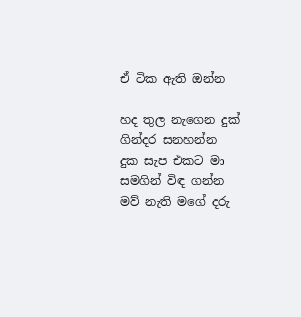ඒ ටික ඇති ඔන්න

හද තුල නැගෙන දුක් ගින්දර සනහන්න
දුක සැප එකට මා සමගින් විඳ ගන්න
මව් නැති මගේ දරු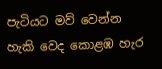පැටියට මව් වෙන්න
හැකි වෙද කොළඹ හැර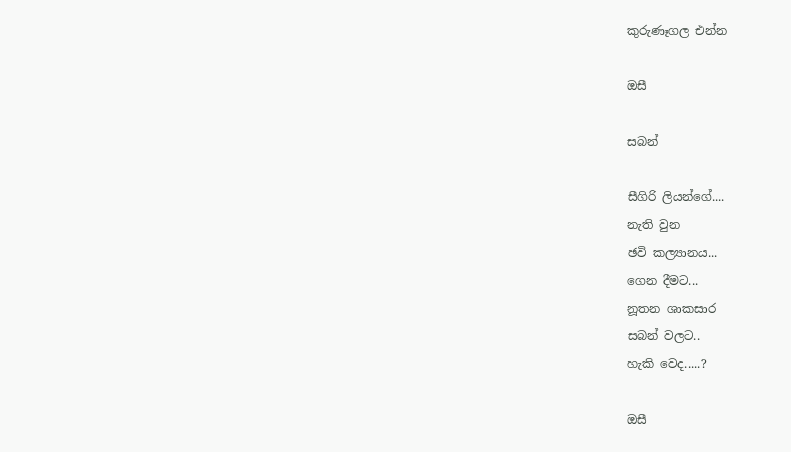කුරුණෑගල එන්න

ඔසී

සබන්

සීගිරි ලියන්ගේ....
නැති වුන
ඡවි කල්‍යානය...
ගෙන දීමට...
නූතන ශාකසාර
සබන් වලට..
හැකි වෙද.....?

ඔසී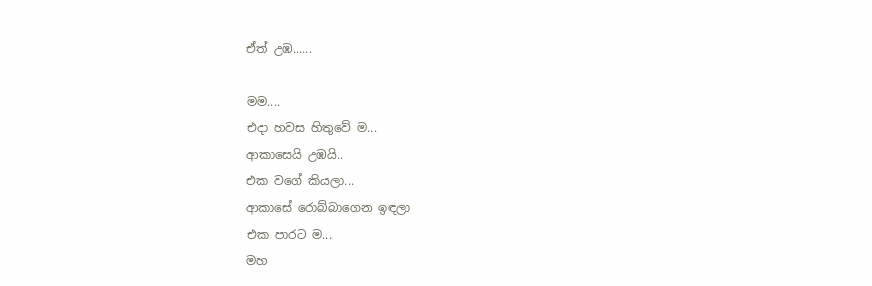ඒත් උඹ......

මම....
එදා හවස හිතුවේ ම...
ආකාසෙයි උඹයි..
එක වගේ කියලා...
ආකාසේ රොබ්බාගෙන ඉඳලා
එක පාරට ම...
මහ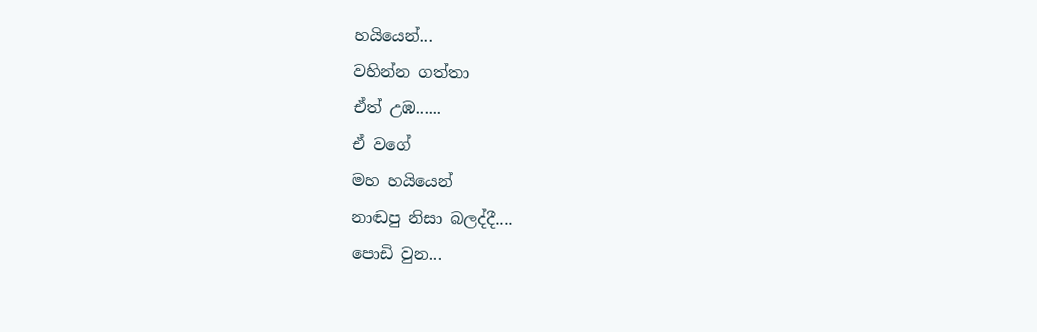හයියෙන්...
වහින්න ගත්තා
ඒත් උඹ......
ඒ වගේ
මහ හයියෙන්
නාඬපු නිසා බලද්දී....
පොඩි වුන...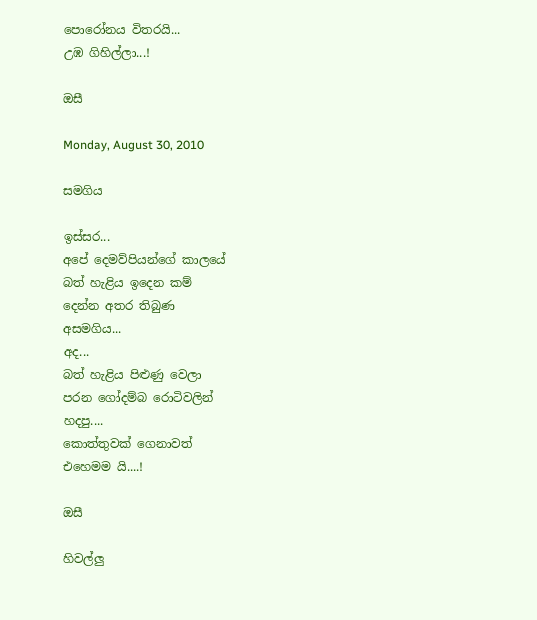පොරෝනය විතරයි...
උඹ ගිහිල්ලා...!

ඔසී

Monday, August 30, 2010

සමගිය

ඉස්සර...
අපේ දෙමව්පියන්ගේ කාලයේ
බත් හැළිය ඉදෙන කම්
දෙන්න අතර තිබුණ
අසමගිය...
අද...
බත් හැළිය පිළුණු වෙලා
පරන ගෝදම්බ රොටිවලින්
හදපු....
කොත්තුවක් ගෙනාවත්
එහෙමම යි....!

ඔසී

හිවල්ලු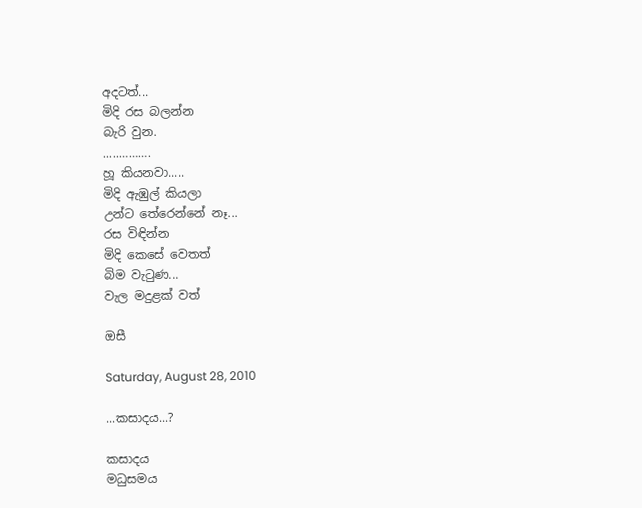අදටත්...
මිදි රස බලන්න
බැරි වුන.
.....……….
හූ කියනවා.....
මිදි ඇඹුල් කියලා
උන්ට තේරෙන්නේ නෑ...
රස විඳින්න
මිදි කෙසේ වෙතත්
බිම වැටුණ...
වැල මදුළක් වත්

ඔසී

Saturday, August 28, 2010

...කසාදය...?

කසාදය
මධුසමය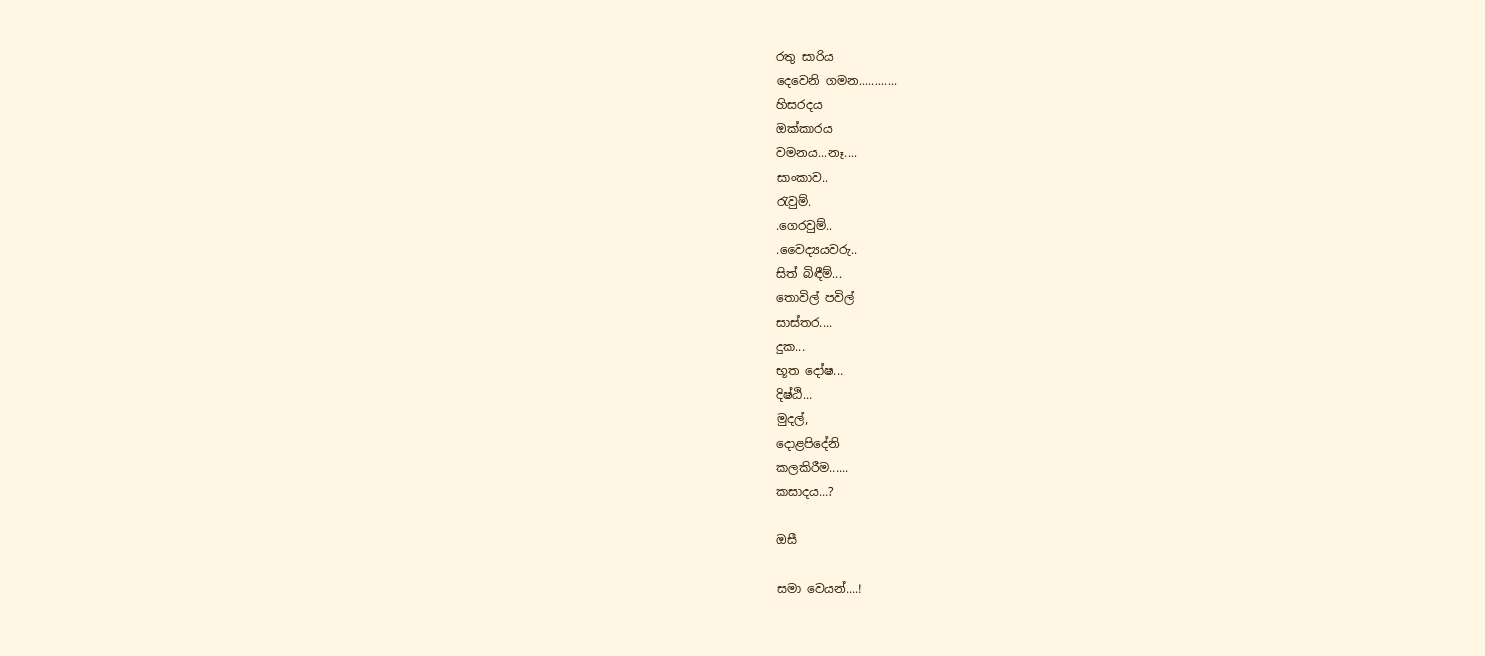රතු සාරිය
දෙවෙනි ගමන............
හිසරදය
ඔක්කාරය
වමනය...නෑ....
සාංකාව..
රැවුම්.
.ගෙරවුම්..
.වෛද්‍ය‍යවරු..
සිත් බිඳීම්...
තොවිල් පවිල්
සාස්තර....
දුක...
භූත දෝෂ...
දිෂ්ඨි...
මුදල්,
දොළපිදේනි
කලකිරීම......
කසාදය...?

ඔසී

සමා වෙයන්....!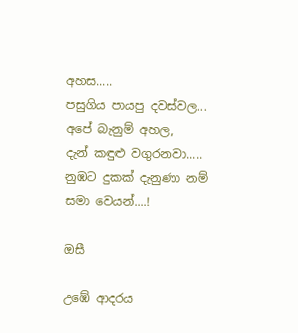අහස.....
පසුගිය පායපු දවස්වල...
අපේ බැනුම් අහල,
දැන් කඳුළු වගුරනවා.....
නුඹට දුකක් දැනුණා නම්
සමා වෙයන්....!

ඔසී

උඹේ ආදරය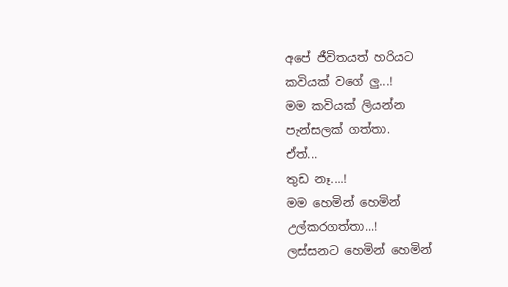අපේ ජීවිතයත් හරියට
කවියක් වගේ ලු...!
මම කවියක් ලියන්න
පැන්සලක් ගත්තා.
ඒත්...
තුඩ නෑ....!
මම හෙමින් හෙමින්
උල්කරගත්තා...!
ලස්සනට හෙමින් හෙමින්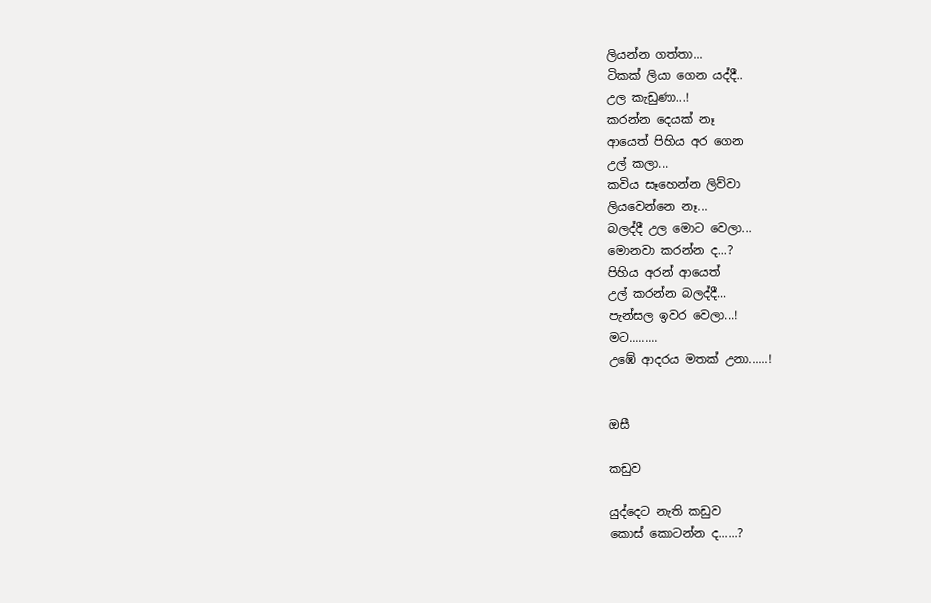ලියන්න ගත්තා...
ටිකක් ලියා ගෙන යද්දී..
උල කැඩුණා...!
කරන්න දෙයක් නෑ
ආයෙත් පිහිය අර ගෙන
උල් කලා...
කවිය සෑහෙන්න ලිව්වා
ලියවෙන්නෙ නෑ...
බලද්දී උල මොට වෙලා...
මොනවා කරන්න ද...?
පිහිය අරන් ආයෙත්
උල් කරන්න බලද්දී...
පැන්සල ඉවර වෙලා...!
මට.........
උඹේ ආදරය මතක් උනා......!


ඔසී

කඩුව

යුද්දෙට නැති කඩුව
කොස් කොටන්න ද......?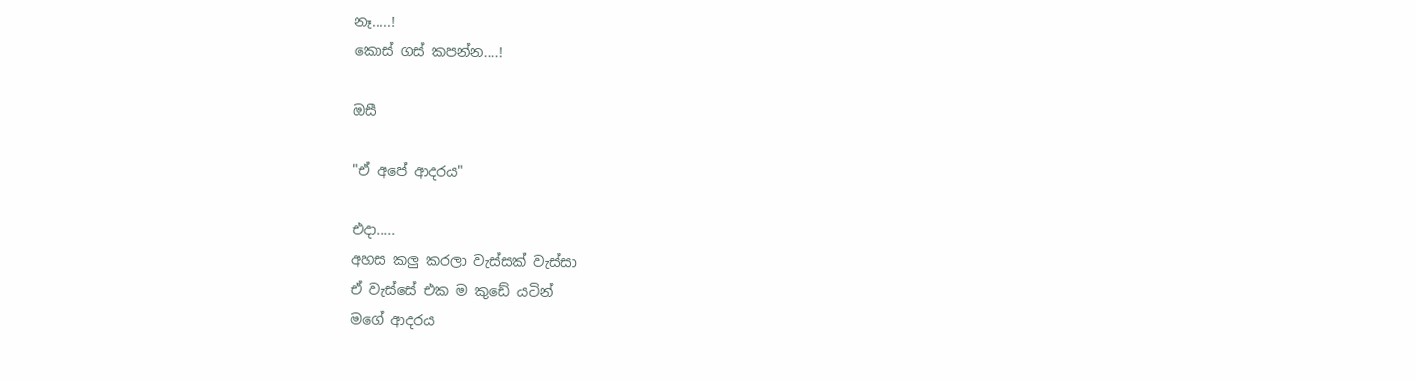නෑ.....!
කොස් ගස් කපන්න....!

ඔසී

"ඒ අපේ ආදරය"

එදා.....
අහස කලු කරලා වැස්සක් වැස්සා
ඒ වැස්සේ එක ම කුඩේ යටින්
මගේ ආදරය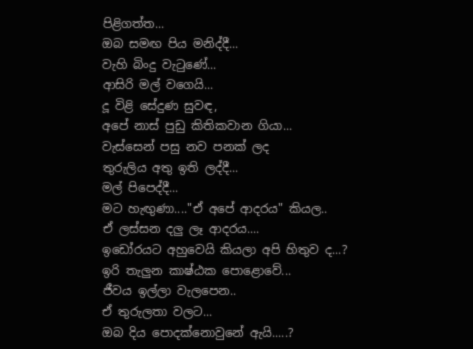පිළිගත්ත...
ඔබ සමඟ පිය මනිද්දී...
වැහි බිංදු වැටුණේ...
ආසිරි මල් වගෙයි...
දූ විළි සේදුණ සුවඳ,
අපේ නාස් පුඩු කිතිකවාන ගියා...
වැස්සෙන් පසු නව පනක් ලද
තුරුලිය අතු ඉති ලද්දී...
මල් පිපෙද්දී...
මට හැඟුණා...."ඒ අපේ ආදරය" කියල..
ඒ ලස්සන දලු ලෑ ආදරය....
ඉඩෝරයට අහුවෙයි කියලා අපි හිතුව ද...?
ඉරි තැලුන කාෂ්ඨක පොළොවේ...
ජීවය ඉල්ලා වැලපෙන..
ඒ තුරුලතා වලට...
ඔබ දිය පොදක්නොවුනේ ඇයි.....?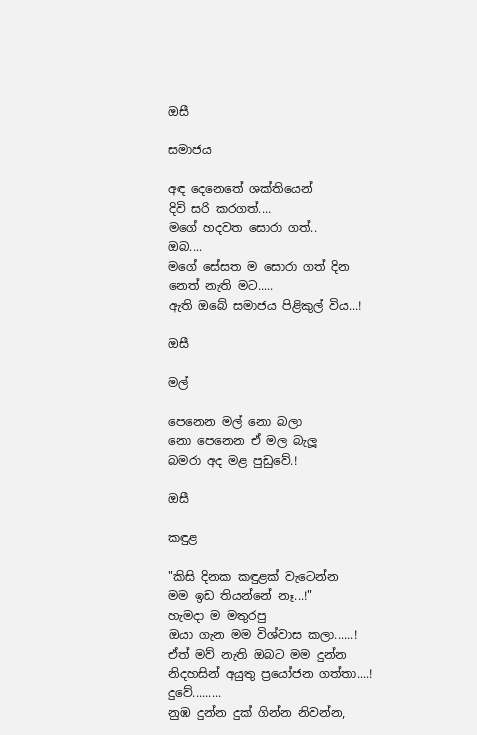ඔසී

සමාජය

අඳ දෙනෙතේ ශක්තියෙන්
දිවි සරි කරගත්....
මගේ හදවත සොරා ගත්..
ඔබ....
මගේ සේසත ම සොරා ගත් දින
නෙත් නැති මට.....
ඇති ඔබේ සමාජය පිළිකුල් විය...!

ඔසී

මල්

පෙනෙන මල් නො බලා
නො පෙනෙන ඒ මල බැලූ
බමරා අද මළ පුඩුවේ.!

ඔසී

කඳුළ

"කිසි දිනක කඳුළක් වැටෙන්න
මම ඉඩ තියන්නේ නෑ...!"
හැමදා ම මතුරපු
ඔයා ගැන මම විශ්වාස කලා......!
ඒත් මව් නැති ඔබට මම දුන්න
නිදහසින් අයුතු ප්‍රයෝජන ගත්තා....!
දුවේ.........
නුඹ දුන්න දුක් ගින්න නිවන්න,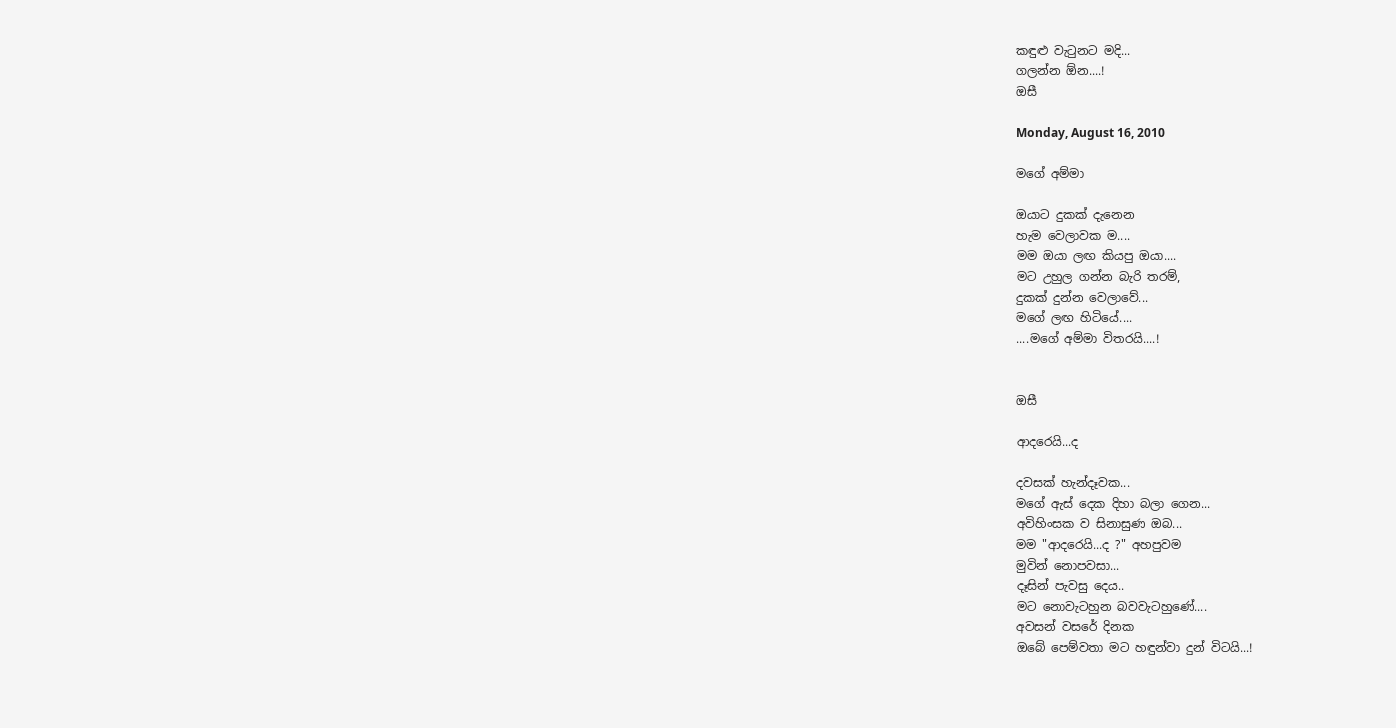කඳුළු වැටුනට මදි...
ගලන්න ඕන....!
ඔසී

Monday, August 16, 2010

මගේ අම්මා

ඔයාට දුකක් දැනෙන
හැම වෙලාවක ම....
මම ඔයා ලඟ කියපු ඔයා....
මට උහුල ගන්න බැරි තරම්,
දුකක් දුන්න වෙලාවේ...
මගේ ලඟ හිටියේ....
....මගේ අම්මා විතරයි....!


ඔසී

ආදරෙයි...ද

දවසක් හැන්දෑවක...
මගේ ඇස් දෙක දිහා බලා ගෙන...
අවිහිංසක ව සිනාසුණ ඔබ...
මම "ආදරෙයි...ද ?" අහපුවම
මුවින් නොපවසා...
දෑසින් පැවසු දෙය..
මට නොවැටහුන බවවැටහුණේ....
අවසන් වසරේ දිනක
ඔබේ පෙම්වතා මට හඳුන්වා දුන් විටයි...!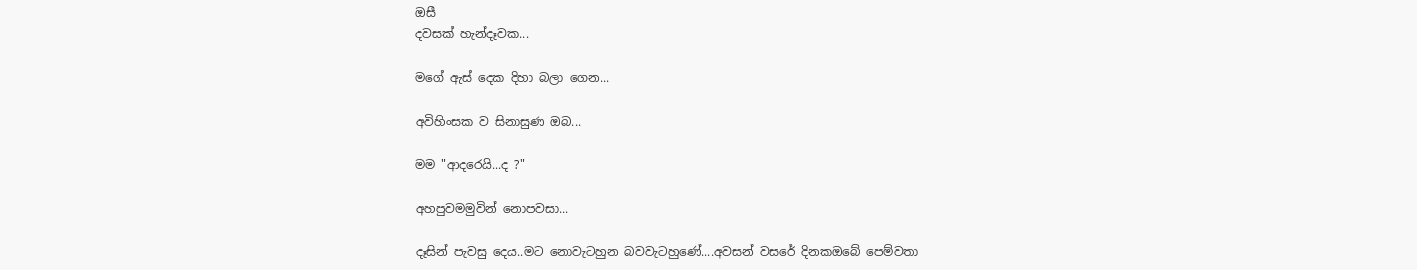ඔසී
දවසක් හැන්දෑවක...

මගේ ඇස් දෙක දිහා බලා ගෙන...

අවිහිංසක ව සිනාසුණ ඔබ...

මම "ආදරෙයි...ද ?"

අහපුවමමුවින් නොපවසා...

දෑසින් පැවසු දෙය..මට නොවැටහුන බවවැටහුණේ....අවසන් වසරේ දිනකඔබේ පෙම්වතා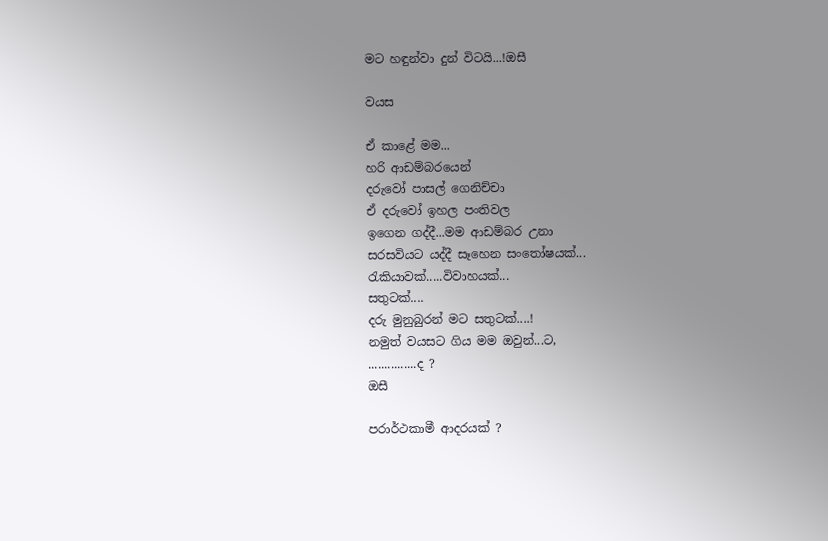මට හඳුන්වා දුන් විටයි...!ඔසී

වයස

ඒ කාළේ මම...
හරි ආඩම්බරයෙන්
දරුවෝ පාසල් ගෙනිච්චා
ඒ දරුවෝ ඉහල පංතිවල
ඉගෙන ගද්දී...මම ආඩම්බර උනා
සරසවියට යද්දී සෑහෙන සංතෝෂයක්...
රැකියාවක්.....විවාහයක්...
සතුටක්....
දරු මුනුබුරන් මට සතුටක්....!
නමුත් වයසට ගිය මම ඔවුන්...ට,
...............ද ?
ඔසී

පරාර්ථකාමී ආදරයක් ?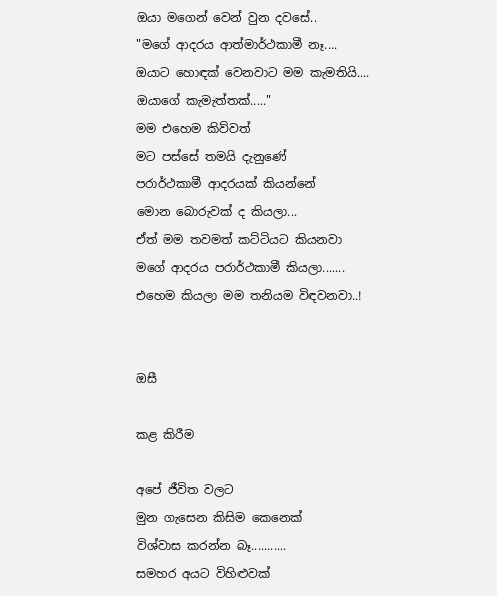ඔයා මගෙන් වෙන් වුන දවසේ..
"මගේ ආදරය ආත්මාර්ථකාමී නෑ....
ඔයාට හොඳක් වෙනවාට මම කැමතියි....
ඔයාගේ කැමැත්තක්....."
මම එහෙම කිව්වත්
මට පස්සේ තමයි දැනුණේ
පරාර්ථකාමී ආදරයක් කියන්නේ
මොන බොරුවක් ද කියලා...
ඒත් මම තවමත් කට්ටියට කියනවා
මගේ ආදරය පරාර්ථකාමී කියලා.......
එහෙම කියලා මම තනියම විඳවනවා..!


ඔසී

කළ කිරීම

අපේ ජීවිත වලට
මුන ගැසෙන කිසිම කෙනෙක්
විශ්වාස කරන්න බෑ...........
සමහර අයට විහිළුවක්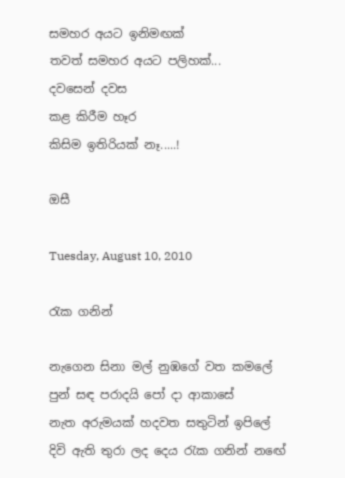සමහර අයට ඉනිමඟක්
තවත් සමහර අයට පලිහක්...
දවසෙන් දවස
කළ කිරීම හෑර
කිසිම ඉතිරියක් නෑ.....!

ඔසී

Tuesday, August 10, 2010

රැක ගනින්

නැගෙන සිනා මල් නුඹගේ වත කමලේ
පුන් සඳ පරාදයි පෝ දා ආකාසේ
නැත අරුමයක් හදවත සතුටින් ඉපිලේ
දිවි ඇති තුරා ලද දෙය රැක ගනින් නඟේ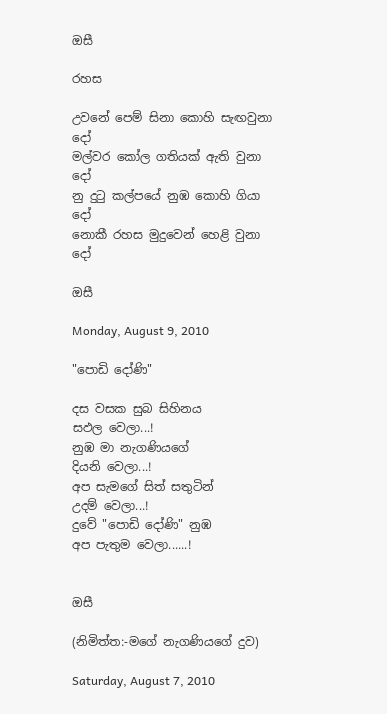ඔසී

රහස

උවනේ පෙම් සිනා කොහි සැඟවුනා දෝ
මල්වර කෝල ගතියක් ඇති වුනා දෝ
නු දුටු කල්පයේ නුඹ කොහි ගියා දෝ
නොකී රහස මුදුවෙන් හෙළි වුනා දෝ

ඔසී

Monday, August 9, 2010

"පොඩි දෝණි"

දස වසක සුබ සිහිනය
සඵල වෙලා...!
නුඹ මා නැගණියගේ
දියනි වෙලා...!
අප සැමගේ සිත් සතුටින්
උදම් වෙලා...!
දුවේ "පොඩි දෝණි" නුඹ
අප පැතුම වෙලා......!


ඔසී

(නිමිත්ත:-මගේ නැගණියගේ දුව)

Saturday, August 7, 2010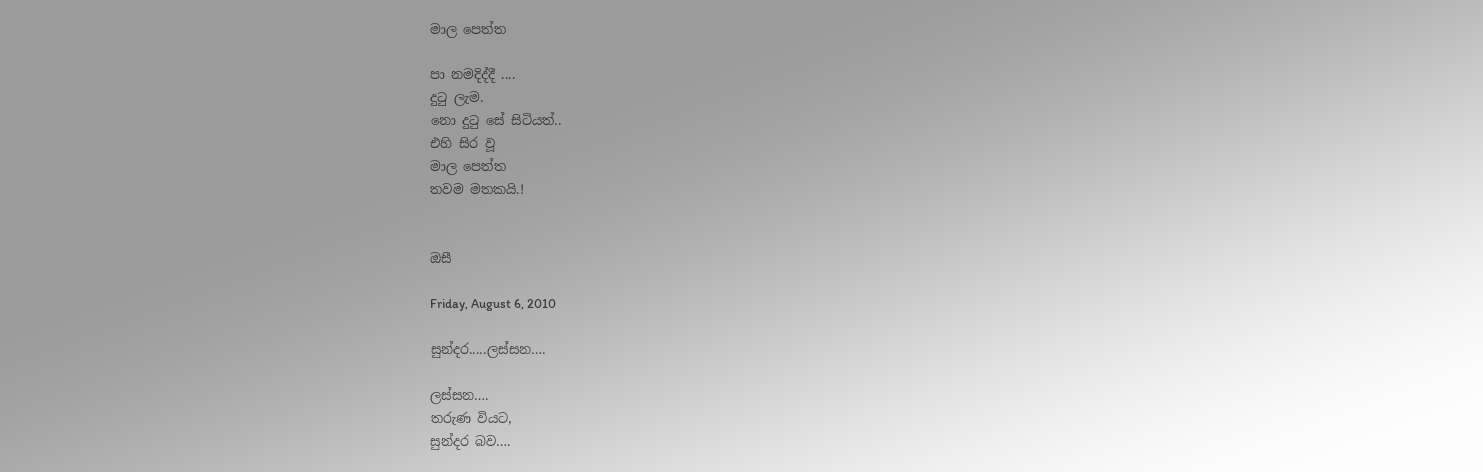මාල පෙත්ත

පා නමදිද්දී ....
දුටු ලැම.
නො දුටු සේ සිටියත්..
එහි සිර වූ
මාල පෙත්ත
තවම මතකයි.!


ඔසී

Friday, August 6, 2010

සුන්දර.....ලස්සන….

ලස්සන….
තරුණ වියට,
සුන්දර බව….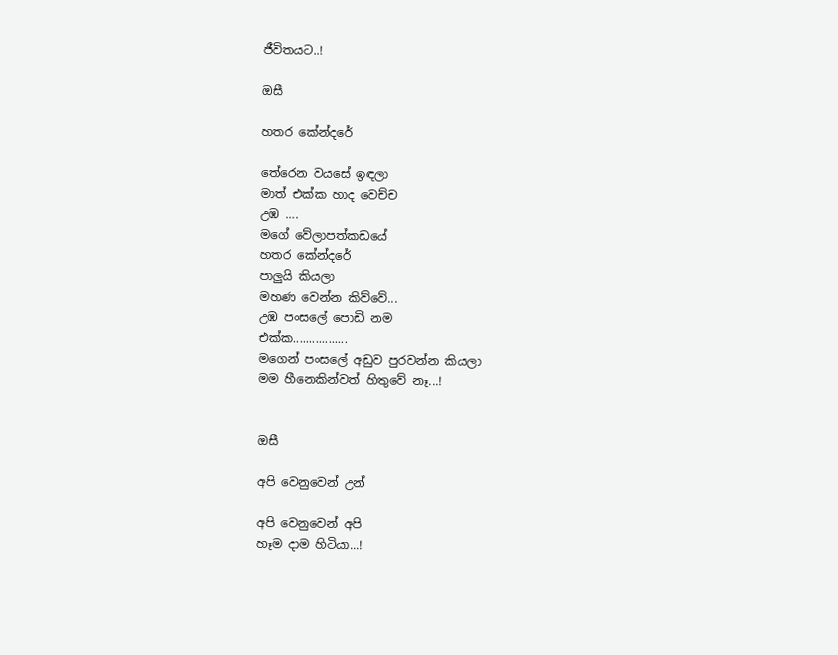ජීවිතයට..!

ඔසී

හතර කේන්දරේ

තේරෙන වයසේ ඉඳලා
මාත් එක්ක හාද වෙච්ච
උඹ ….
මගේ වේලාපත්කඩයේ
හතර කේන්දරේ
පාලුයි කියලා
මහණ වෙන්න කිව්වේ...
උඹ පංසලේ පොඩි නම
එක්ක.................
මගෙන් පංසලේ අඩුව පුරවන්න කියලා
මම හීනෙකින්වත් හිතුවේ නෑ...!


ඔසී

අපි වෙනුවෙන් උන්

අපි වෙනුවෙන් අපි
හෑම දාම හිටියා...!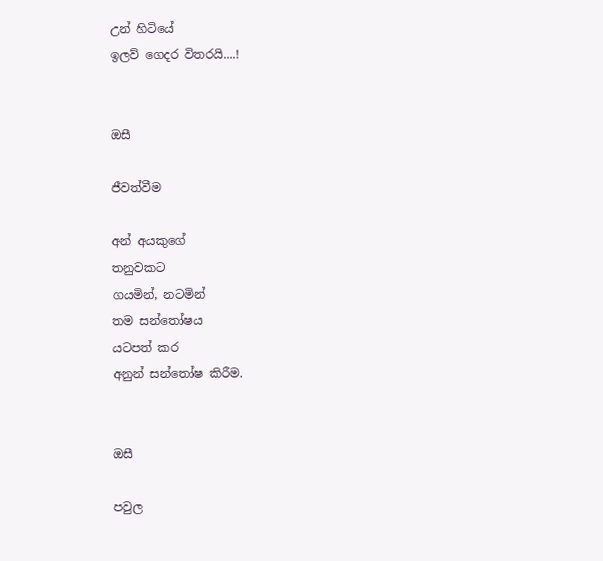උන් හිටියේ
ඉලව් ගෙදර විතරයි....!


ඔසී

ජීවත්වීම

අන් අයකුගේ
තනුවකට
ගයමින්, නටමින්
තම සන්තෝෂය
යටපත් කර
අනුන් සන්තෝෂ කිරීම.


ඔසී

පවුල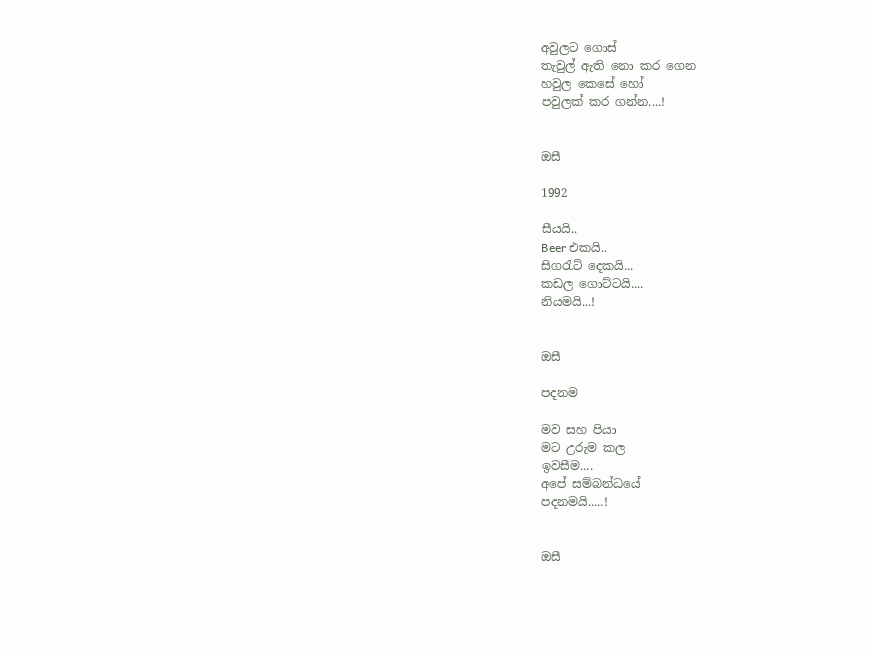අවුලට ගොස්
තැවුල් ඇති නො කර ගෙන
හවුල කෙසේ හෝ
පවුලක් කර ගන්න....!


ඔසී

1992

සීයයි..
Beer එකයි..
සිගරැට් දෙකයි...
කඩල ගොට්ටයි....
නියමයි...!


ඔසී

පදනම

මව සහ පියා
මට උරුම කල
ඉවසීම....
අපේ සම්බන්ධයේ
පදනමයි.....!


ඔසී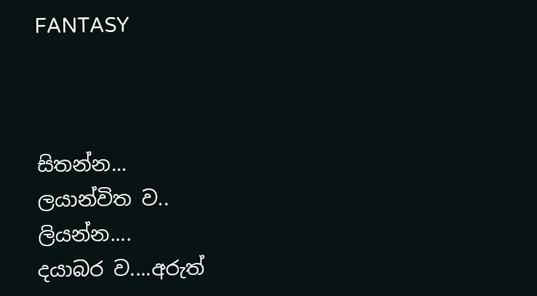FANTASY



සිතන්න...
ලයාන්විත ව..
ලියන්න....
දයාබර ව....අරුත්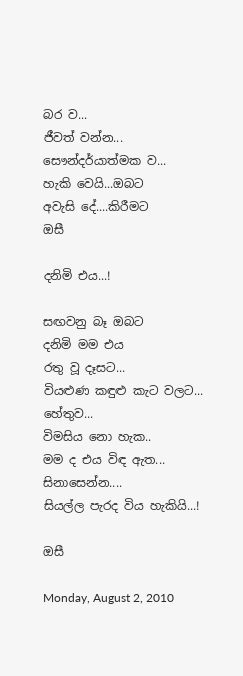බර ව...
ජීවත් වන්න...
සෞන්දර්යාත්මක ව...
හැකි වෙයි...ඔබට
අවැසි දේ....කිරීමට
ඔසී

දනිමි එය...!

සඟවනු බෑ ඔබට
දනිමි මම එය
රතු වූ දෑසට...
වියළුණ කඳුළු කැට වලට...
හේතුව...
විමසිය නො හැක..
මම ද එය විඳ ඇත...
සිනාසෙන්න....
සියල්ල පැරද විය හැකියි...!

ඔසී

Monday, August 2, 2010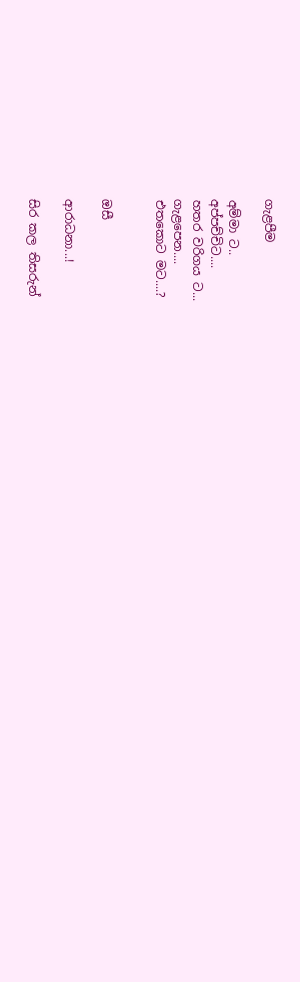ගැළපීම

අම්මා ට..
අප්පච්චිට....
හතර වරිගය ට...
ගැළපෙන....
එතකොට මට....?


ඔසී

ආරාධනා...!

සිර කල තිසරුන්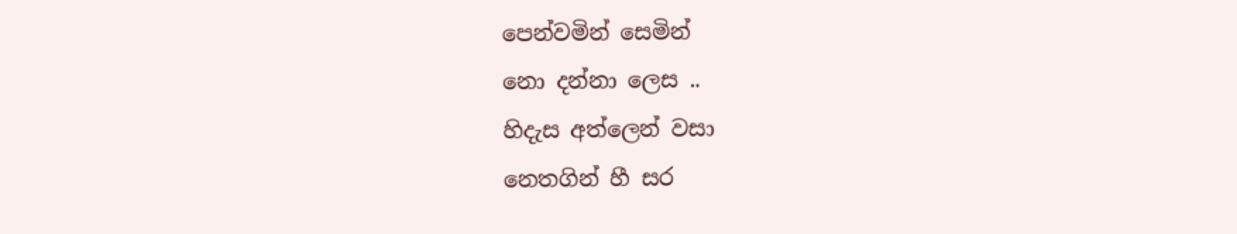පෙන්වමින් සෙමින්
නො දන්නා ලෙස ..
හිදැස අත්ලෙන් වසා
නෙතගින් හී සර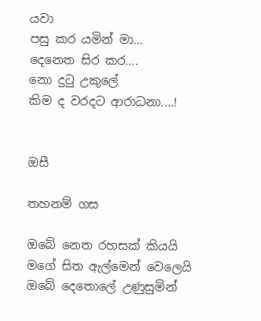යවා
පසු කර යමින් මා…
දෙනෙත සිර කර….
නො දුටු උකුලේ
කිම ද වරදට ආරාධනා....!


ඔසී

තහනම් ගස

ඔබේ නෙත රහසක් කියයි
මගේ සිත ඇල්මෙන් වෙලෙයි
ඔබේ දෙතොලේ උණුසුමින්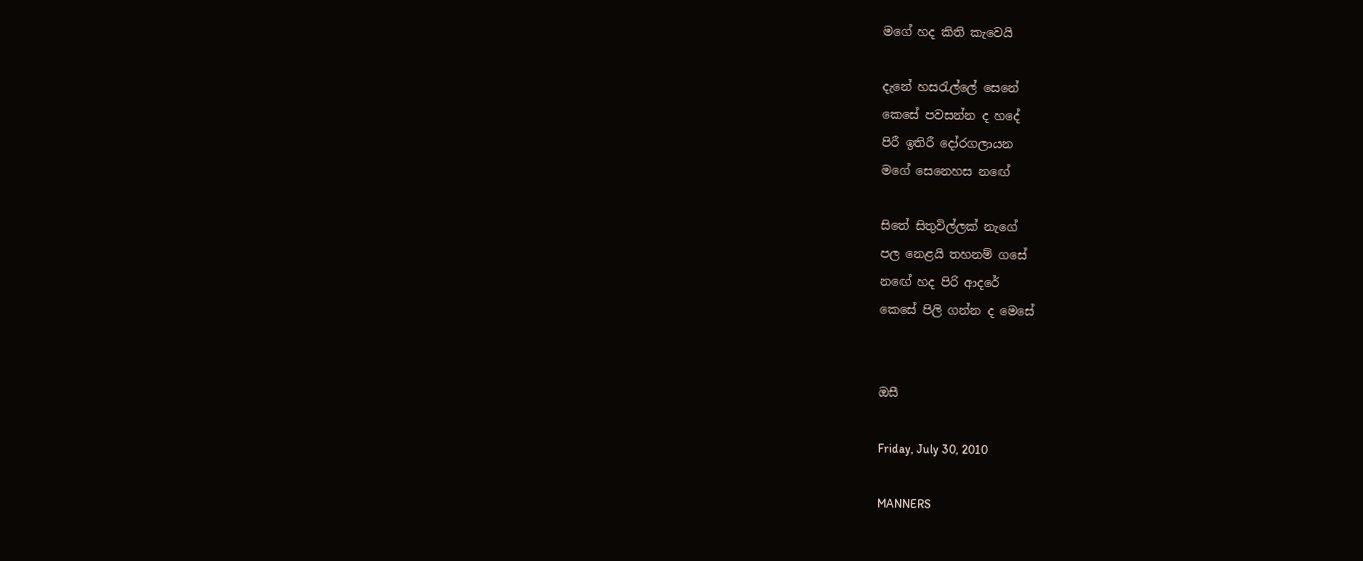මගේ හද කිති කැවෙයි

දැනේ හසරැල්ලේ සෙනේ
කෙසේ පවසන්න ද හදේ
පිරී ඉතිරී දෝරගලායන
මගේ සෙනෙහස නඟේ

සිතේ සිතුවිල්ලක් නැගේ
පල නෙළයි තහනම් ගසේ
නඟේ හද පිරි ආදරේ
කෙසේ පිලි ගන්න ද මෙසේ


ඔසී

Friday, July 30, 2010

MANNERS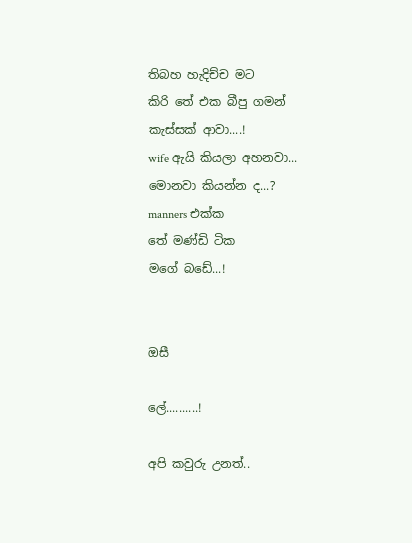තිබහ හැදිච්ච මට
කිරි තේ එක බීපු ගමන්
කැස්සක් ආවා....!
wife ඇයි කියලා අහනවා...
මොනවා කියන්න ද...?
manners එක්ක
තේ මණ්ඩි ටික
මගේ බඩේ...!


ඔසී

ලේ..........!

අපි කවුරු උනත්..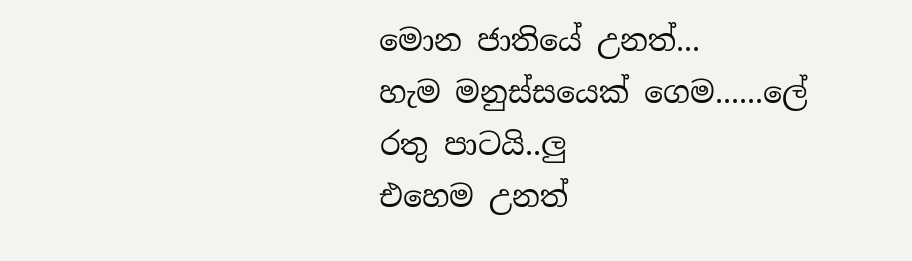මොන ජාතියේ උනත්...
හැම මනුස්සයෙක් ගෙම......ලේ රතු පාටයි..ලු
එහෙම උනත්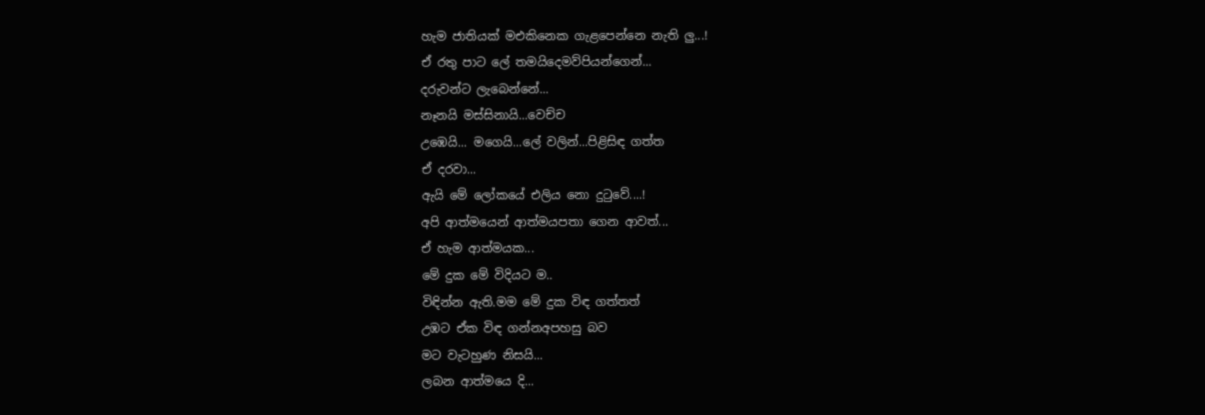හැම ජාතියක් මඑකිනෙක ගැළපෙන්නෙ නැති ලු...!
ඒ රතු පාට ලේ තමයිදෙමව්පියන්ගෙන්...
දරුවන්ට ලැබෙන්නේ...
නෑනයි මස්සිනායි...වෙච්ච
උඹෙයි... මගෙයි...ලේ වලින්...පිළිසිඳ ගත්ත
ඒ දරවා...
ඇයි මේ ලෝකයේ එලිය නො දුටුවේ....!
අපි ආත්මයෙන් ආත්මයපතා ගෙන ආවත්...
ඒ හැම ආත්මයක...
මේ දුක මේ විදියට ම..
විඳින්න ඇති.මම මේ දුක විඳ ගත්තත්
උඹට ඒක විඳ ගන්නඅපහසු බව
මට වැටහුණ නිසයි...
ලබන ආත්මයෙ දි...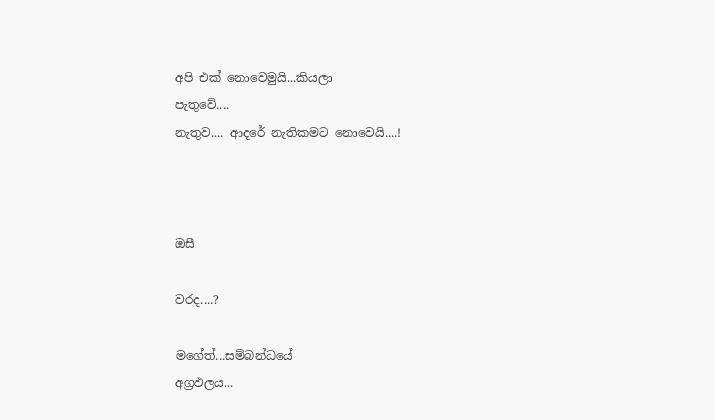අපි එක් නොවෙමුයි...කියලා
පැතුවේ....
නැතුව.... ආදරේ නැතිකමට නොවෙයි....!



ඔසී

වරද....?

මගේත්...සම්බන්ධයේ
අග්‍රඵලය...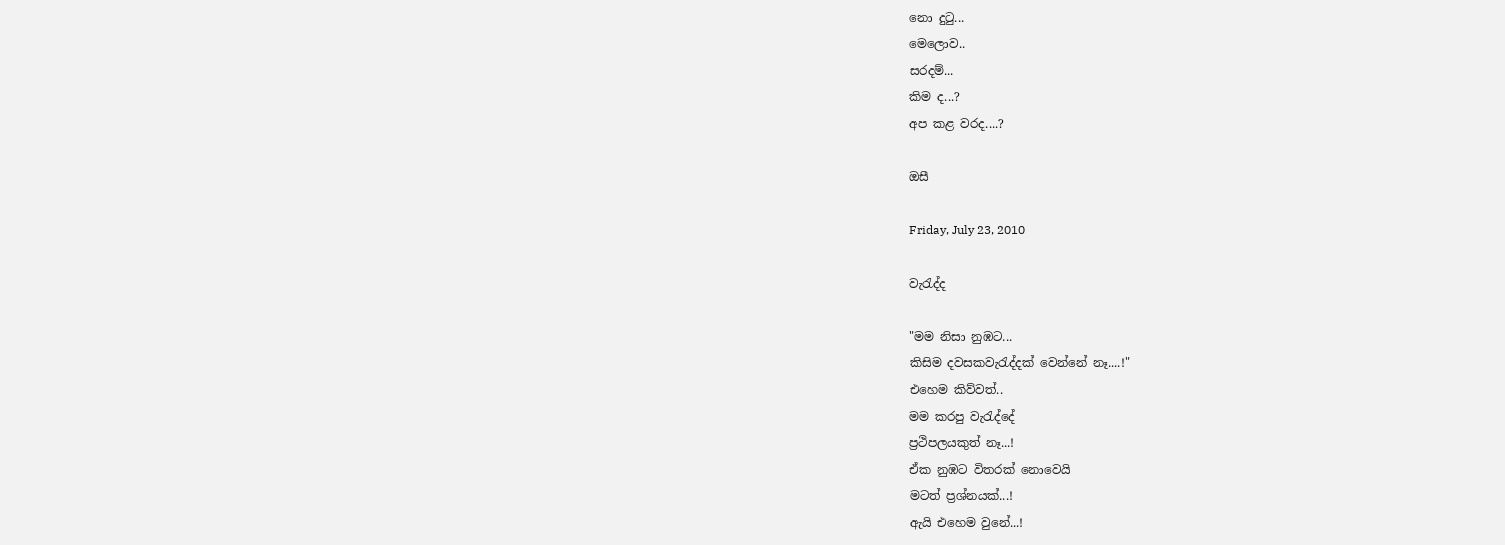නො දුටු...
මෙලොව..
සරදම්...
කිම ද...?
අප කළ වරද....?

ඔසී

Friday, July 23, 2010

වැරැද්ද

"මම නිසා නුඹට...
කිසිම දවසකවැරැද්දක් වෙන්නේ නෑ....!"
එහෙම කිව්වත්..
මම කරපු වැරැද්දේ
ප්‍රථිපලයකුත් නෑ...!
ඒක නුඹට විතරක් නොවෙයි
මටත් ප්‍රශ්නයක්...!
ඇයි එහෙම වුනේ...!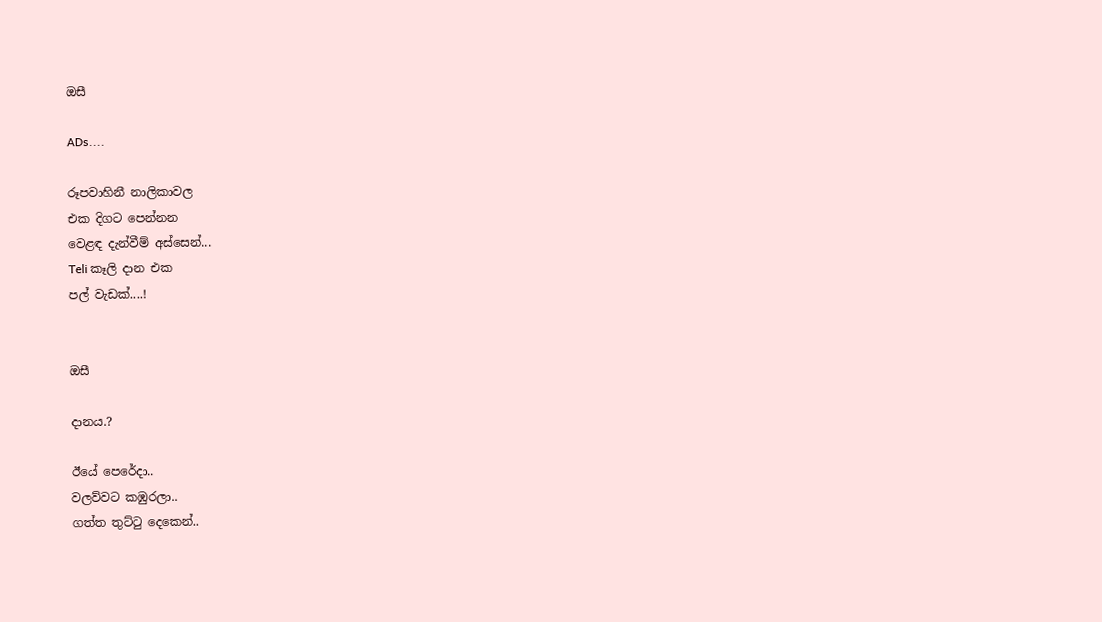ඔසී

ADs....

රූපවාහිනී නාලිකාවල
එක දිගට පෙන්නන
වෙළඳ දැන්වීම් අස්සෙන්...
Teli කෑලි දාන එක
පල් වැඩක්....!


ඔසී

දානය.?

ඊයේ පෙරේදා..
වලව්වට කඹුරලා..
ගත්ත තුට්ටු දෙකෙන්..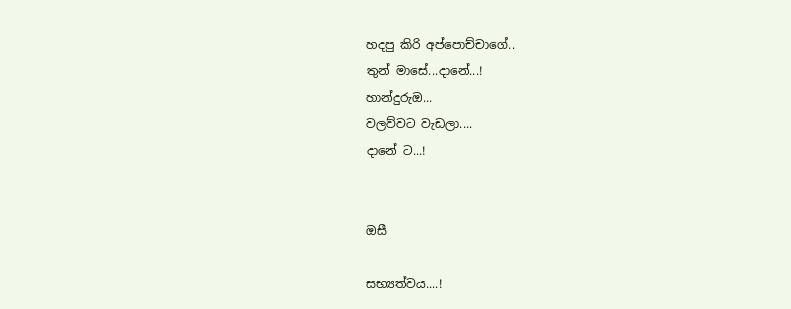හදපු කිරි අප්පොච්චාගේ..
තුන් මාසේ...දානේ...!
හාන්දුරුඔ...
වලව්වට වැඩලා....
දානේ ට...!


ඔසී

සභ්‍යත්වය....!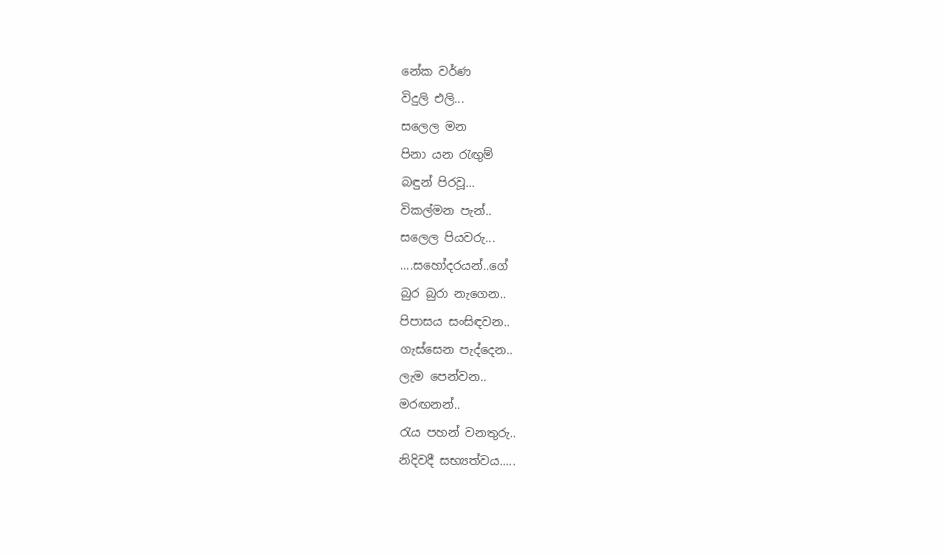නේක වර්ණ
විදුලි එලි...
සලෙල මන
පිනා යන රැඟුම්
බඳුන් පිරවූ...
විකල්මන පැන්..
සලෙල පියවරු...
....සහෝදරයන්..ගේ
බුර බුරා නැගෙන..
පිපාසය සංසිඳවන..
ගැස්සෙන පැද්දෙන..
ලැම පෙන්වන..
මරඟනන්..
රැය පහන් වනතුරු..
නිදිවදී සභ්‍යත්වය.....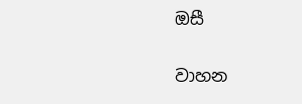ඔසී

වාහන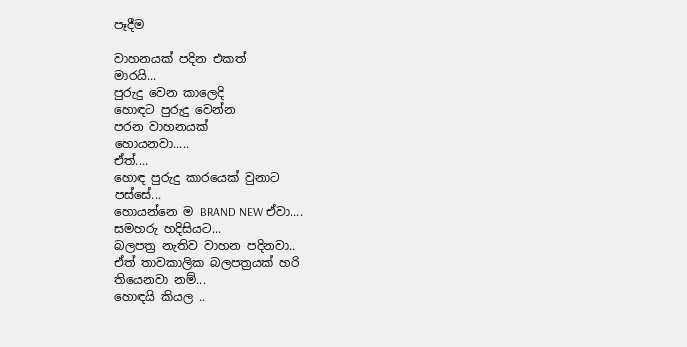පෑදීම

වාහනයක් පදින එකත්
මාරයි...
පුරුදු වෙන කාලෙදි
හොඳට පුරුදු වෙන්න
පරන වාහනයක්
හොයනවා.....
ඒත්....
හොඳ පුරුදු කාරයෙක් වුනාට
පස්සේ...
හොයන්නෙ ම BRAND NEW ඒවා....
සමහරු හදිසියට...
බලපත්‍ර නැතිව වාහන පදිනවා..
ඒත් තාවකාලික බලපත්‍රයක් හරි
තියෙනවා නම්...
හොඳයි කියල ..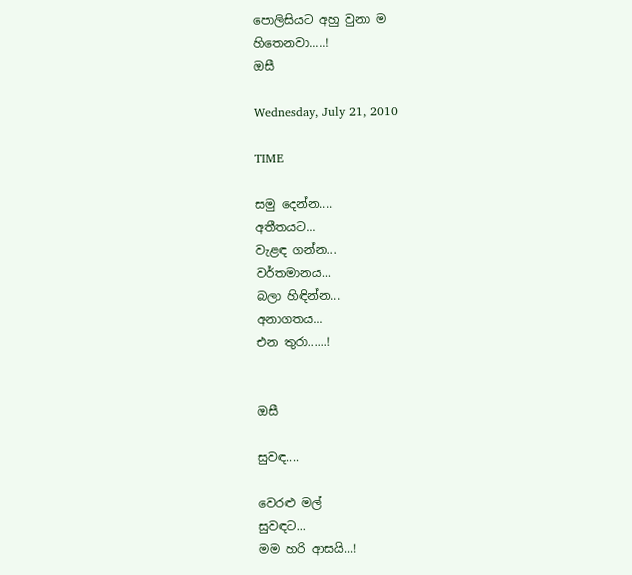පොලිසියට අහු වුනා ම
හිතෙනවා.....!
ඔසී

Wednesday, July 21, 2010

TIME

සමු දෙන්න....
අතීතයට...
වැළඳ ගන්න...
වර්තමානය...
බලා හිඳින්න...
අනාගතය...
එන තුරා......!


ඔසී

සුවඳ....

වෙරළු මල්
සුවඳට...
මම හරි ආසයි...!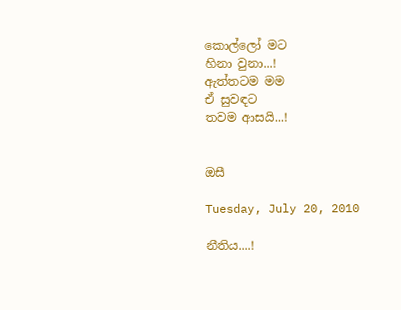කොල්ලෝ මට
හිනා වුනා...!
ඇත්තටම මම
ඒ සුවඳට
තවම ආසයි...!


ඔසී

Tuesday, July 20, 2010

නීතිය....!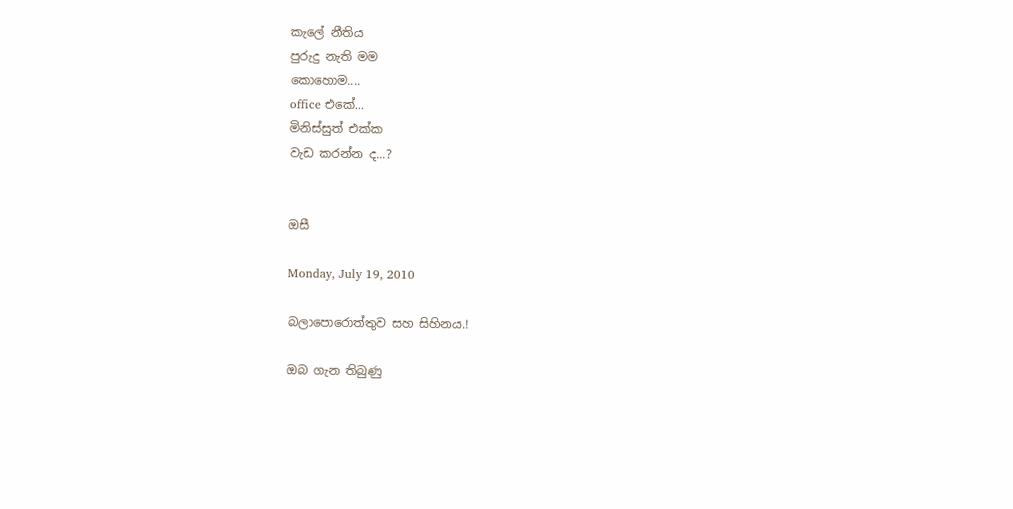කැලේ නීතිය
පුරුදු නැති මම
කොහොම....
office එකේ...
මිනිස්සුත් එක්ක
වැඩ කරන්න ද...?


ඔසී

Monday, July 19, 2010

බලාපොරොත්තුව සහ සිහිනය.!

ඔබ ගැන තිබුණු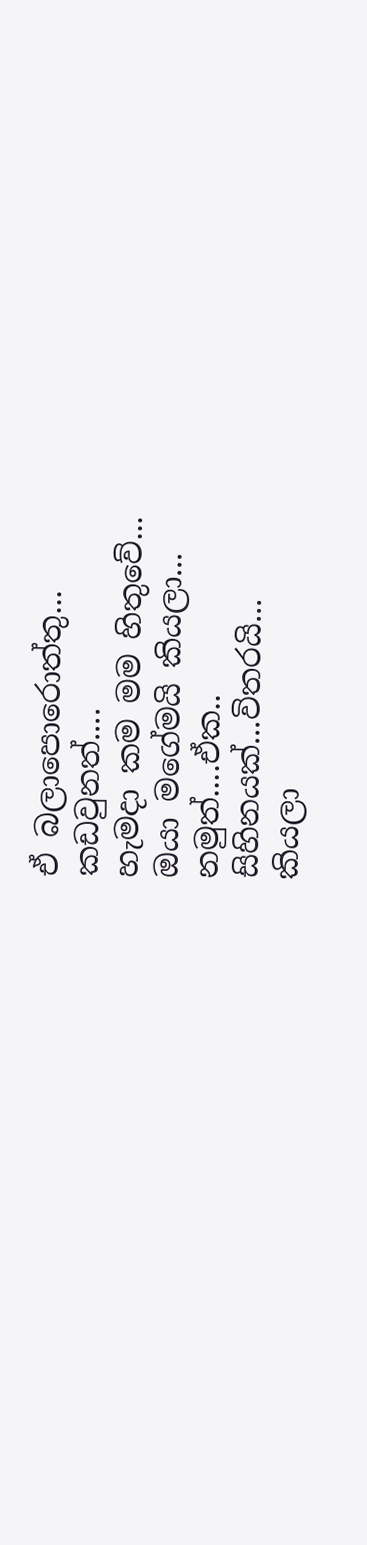ඒ බලාපොරොත්තු...
කඩවුනත්....
හැමදා කම මම හිතුවේ...
ඔයා මගේමයි කියලා...
නමුත්....ඒක..
සිහිනයක්...විතරයි...
කියලා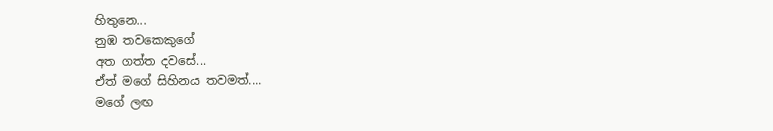හිතුනෙ...
නුඹ තවකෙකුගේ
අත ගත්ත දවසේ...
ඒත් මගේ සිහිනය තවමත්....
මගේ ලඟ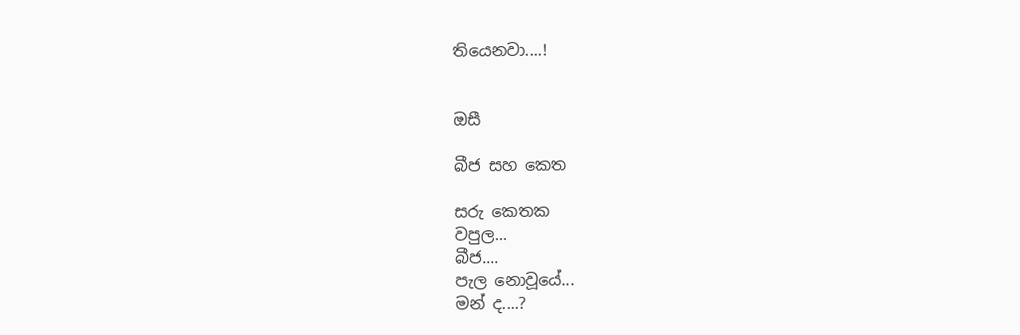තියෙනවා....!


ඔසී

බීජ සහ කෙත

සරු කෙතක
වපුල...
බීජ....
පැල නොවූයේ...
මන් ද....?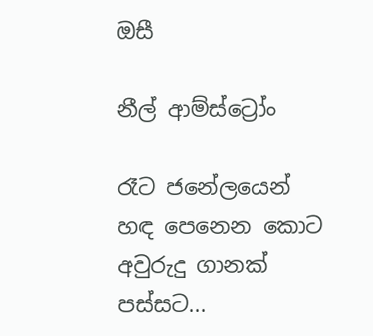ඔසී

නීල් ආම්ස්ට්‍රෝං

රෑට ජනේලයෙන්
හඳ පෙනෙන කොට
අවුරුදු ගානක් පස්සට...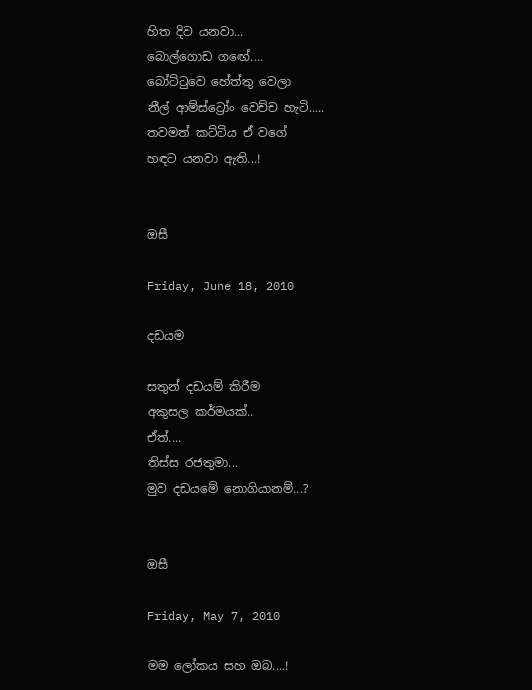හිත දිව යනවා...
බොල්ගොඩ ගඟේ....
බෝට්ටුවෙ හේත්තු වෙලා
නීල් ආම්ස්ට්‍රෝං වෙච්ච හැටි.....
තවමත් කට්ටිය ඒ වගේ
හඳට යනවා ඇති...!


ඔසී

Friday, June 18, 2010

දඩයම

සතුන් දඩයම් කිරීම
අකුසල කර්මයක්..
ඒත්....
තිස්ස රජතුමා...
මුව දඩයමේ නොගියානම්...?


ඔසී

Friday, May 7, 2010

මම ලෝකය සහ ඔබ....!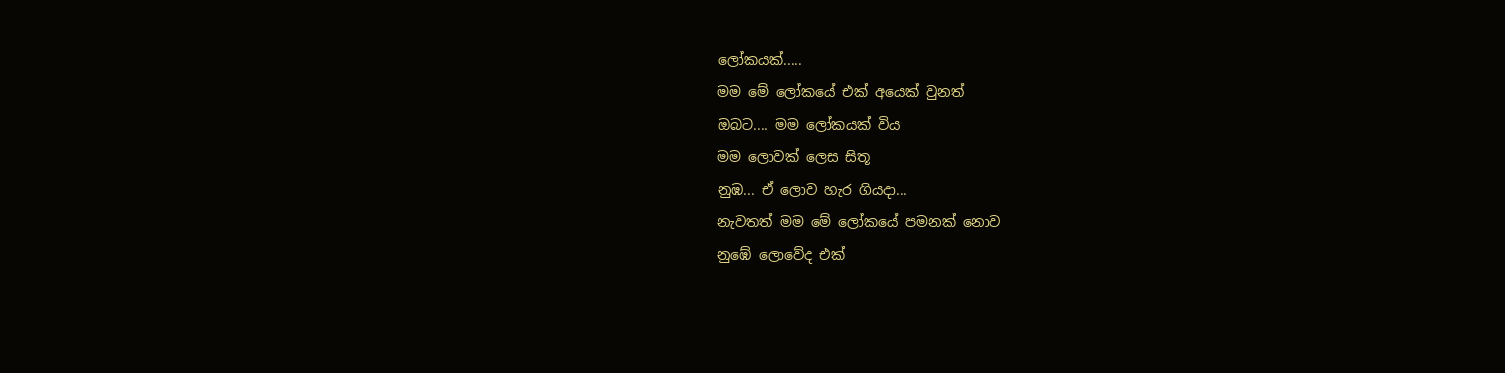ලෝකයක්.....
මම මේ ලෝකයේ එක් අයෙක් වුනත්
ඔබට.... මම ලෝකයක් විය
මම ලොවක් ලෙස සිතූ
නුඹ... ඒ ලොව හැර ගියදා...
නැවතත් මම මේ ලෝකයේ පමනක් නොව
නුඹේ ලොවේද එක්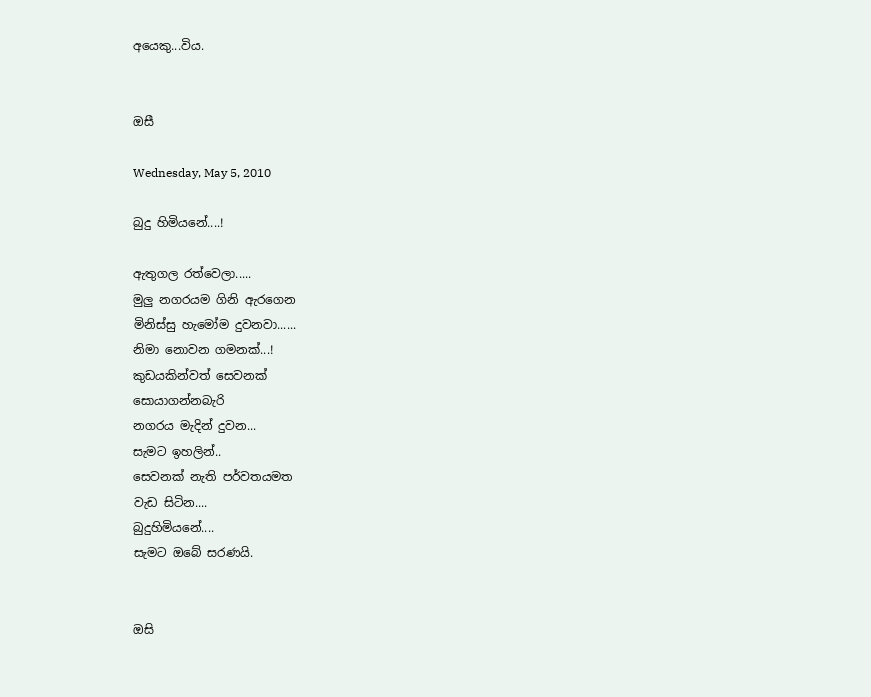අයෙකු...විය.


ඔසී

Wednesday, May 5, 2010

බුදු හිමියනේ....!

ඇතුගල රත්වෙලා.....
මුලු නගරයම ගිනි ඇරගෙන
මිනිස්සු හැමෝම දුවනවා......
නිමා නොවන ගමනක්...!
කුඩයකින්වත් සෙවනක්
සොයාගන්නබැරි
නගරය මැදින් දුවන...
සැමට ඉහලින්..
සෙවනක් නැති පර්වතයමත
වැඩ සිටින....
බුදුහිමියනේ....
සැමට ඔබේ සරණයි.


ඔසි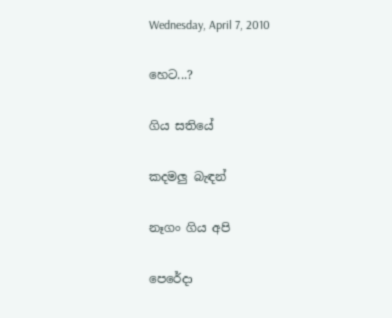Wednesday, April 7, 2010

හෙට...?

ගිය සතියේ

කදමලු බැඳන්

නෑගං ගිය අපි

පෙරේදා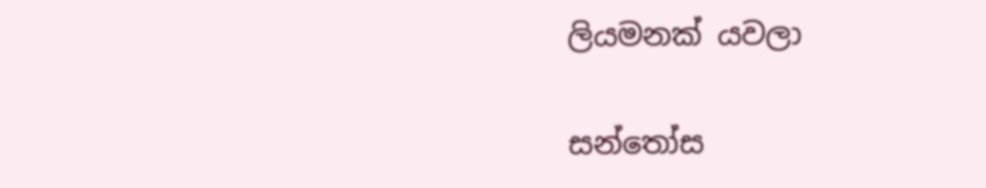ලියමනක් යවලා

සන්තෝස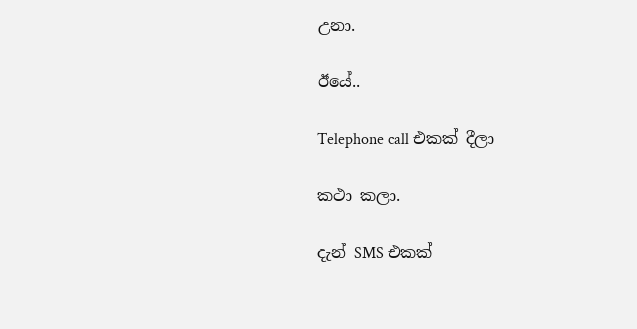උනා.

ඊයේ..

Telephone call එකක් දීලා

කථා කලා.

දැන් SMS එකක්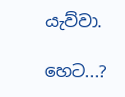යැව්වා.

හෙට...?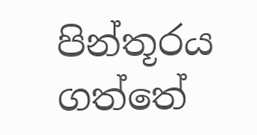පින්තූරය ගත්තේ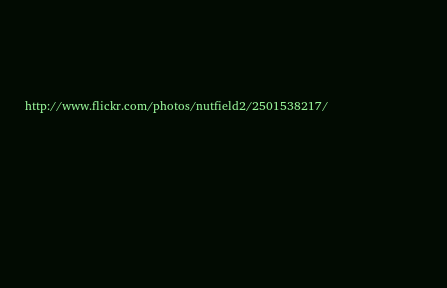http://www.flickr.com/photos/nutfield2/2501538217/